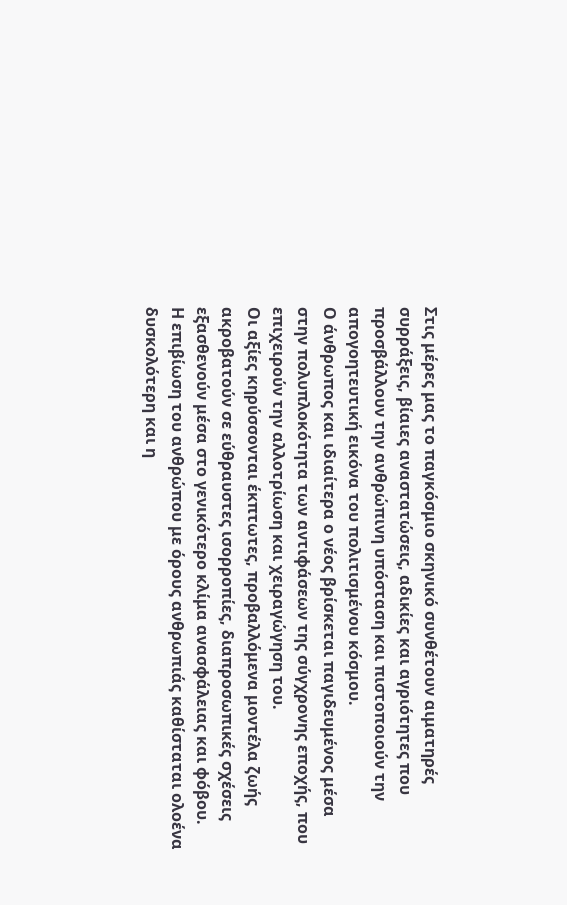Στις μέρες μας το παγκόσμιο σκηνικό συνθέτουν αιματηρές συρράξεις, βίαιες αναστατώσεις, αδικίες και αγριότητες που προσβάλλουν την ανθρώπινη υπόσταση και πιστοποιούν την απογοητευτική εικόνα του πολιτισμένου κόσμου.
Ο άνθρωπος και ιδιαίτερα ο νέος βρίσκεται παγιδευμένος μέσα στην πολυπλοκότητα των αντιφάσεων της σύγχρονης εποχής, που επιχειρούν την αλλοτρίωση και χειραγώγηση του.
Οι αξίες κηρύσσονται έκπτωτες, προβαλλόμενα μοντέλα ζωής ακροβατούν σε εύθραυστες ισορροπίες, διαπροσωπικές σχέσεις εξασθενούν μέσα στο γενικότερο κλίμα ανασφάλειας και φόβου.
Η επιβίωση του ανθρώπου με όρους ανθρωπιάς καθίσταται ολοένα δυσκολότερη και η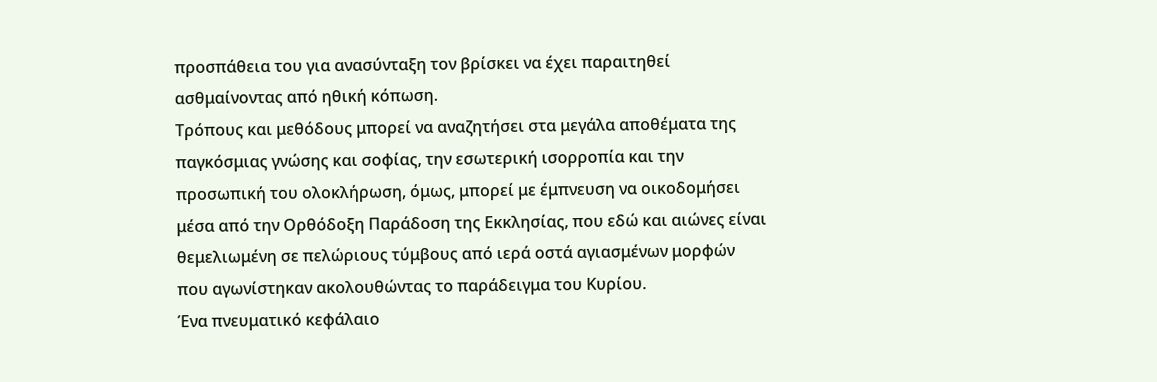προσπάθεια του για ανασύνταξη τον βρίσκει να έχει παραιτηθεί ασθμαίνοντας από ηθική κόπωση.
Τρόπους και μεθόδους μπορεί να αναζητήσει στα μεγάλα αποθέματα της παγκόσμιας γνώσης και σοφίας, την εσωτερική ισορροπία και την προσωπική του ολοκλήρωση, όμως, μπορεί με έμπνευση να οικοδομήσει μέσα από την Ορθόδοξη Παράδοση της Εκκλησίας, που εδώ και αιώνες είναι θεμελιωμένη σε πελώριους τύμβους από ιερά οστά αγιασμένων μορφών που αγωνίστηκαν ακολουθώντας το παράδειγμα του Κυρίου.
Ένα πνευματικό κεφάλαιο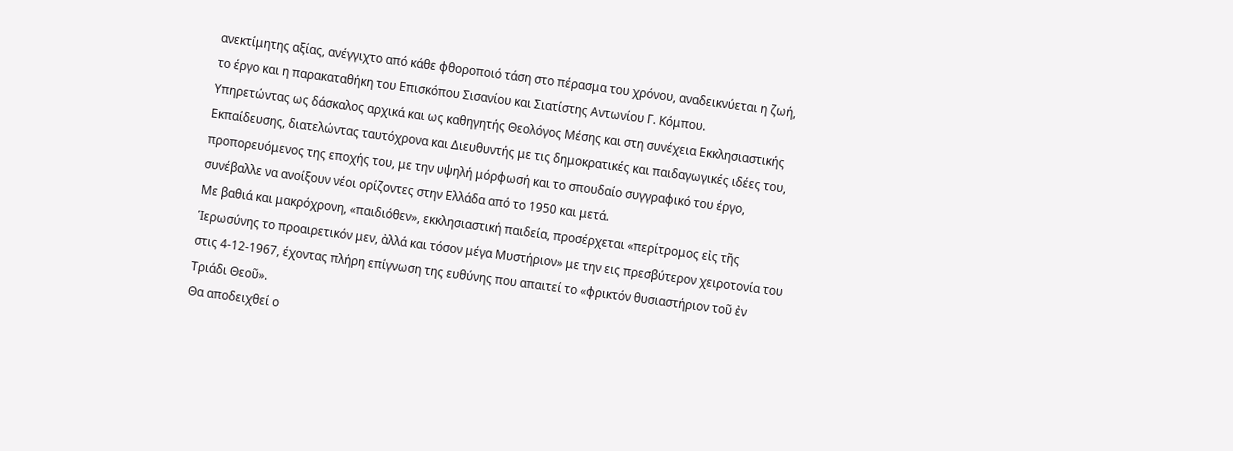ανεκτίμητης αξίας, ανέγγιχτο από κάθε φθοροποιό τάση στο πέρασμα του χρόνου, αναδεικνύεται η ζωή, το έργο και η παρακαταθήκη του Επισκόπου Σισανίου και Σιατίστης Αντωνίου Γ. Κόμπου.
Υπηρετώντας ως δάσκαλος αρχικά και ως καθηγητής Θεολόγος Μέσης και στη συνέχεια Εκκλησιαστικής Εκπαίδευσης, διατελώντας ταυτόχρονα και Διευθυντής με τις δημοκρατικές και παιδαγωγικές ιδέες του, προπορευόμενος της εποχής του, με την υψηλή μόρφωσή και το σπουδαίο συγγραφικό του έργο, συνέβαλλε να ανοίξουν νέοι ορίζοντες στην Ελλάδα από το 1950 και μετά.
Με βαθιά και μακρόχρονη, «παιδιόθεν», εκκλησιαστική παιδεία, προσέρχεται «περίτρομος εἰς τῆς Ἱερωσύνης το προαιρετικόν μεν, ἀλλά και τόσον μέγα Μυστήριον» με την εις πρεσβύτερον χειροτονία του στις 4-12-1967, έχοντας πλήρη επίγνωση της ευθύνης που απαιτεί το «φρικτόν θυσιαστήριον τοῦ ἐν Τριάδι Θεοῦ».
Θα αποδειχθεί ο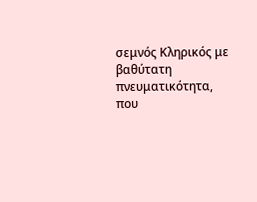σεμνός Κληρικός με βαθύτατη πνευματικότητα, που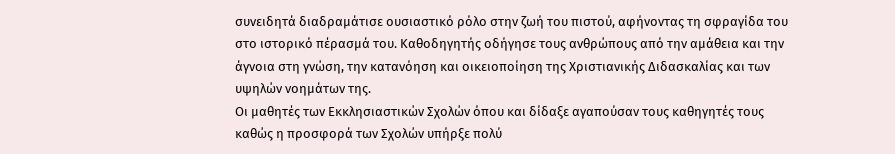συνειδητά διαδραμάτισε ουσιαστικό ρόλο στην ζωή του πιστού, αφήνοντας τη σφραγίδα του στο ιστορικό πέρασμά του. Καθοδηγητής οδήγησε τους ανθρώπους από την αμάθεια και την άγνοια στη γνώση, την κατανόηση και οικειοποίηση της Χριστιανικής Διδασκαλίας και των υψηλών νοημάτων της.
Οι μαθητές των Εκκλησιαστικών Σχολών όπου και δίδαξε αγαπούσαν τους καθηγητές τους καθώς η προσφορά των Σχολών υπήρξε πολύ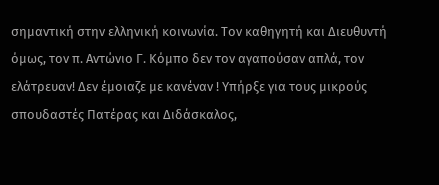σημαντική στην ελληνική κοινωνία. Τον καθηγητή και Διευθυντή όμως, τον π. Αντώνιο Γ. Κόμπο δεν τον αγαπούσαν απλά, τον ελάτρευαν! Δεν έμοιαζε με κανέναν ! Υπήρξε για τους μικρούς σπουδαστές Πατέρας και Διδάσκαλος,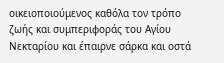οικειοποιούμενος καθόλα τον τρόπο ζωής και συμπεριφοράς του Αγίου Νεκταρίου και έπαιρνε σάρκα και οστά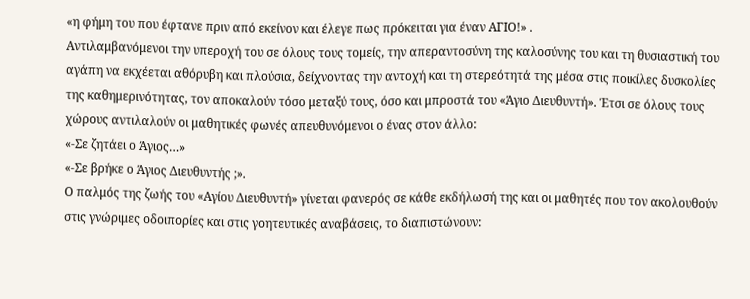«η φήμη του που έφτανε πριν από εκείνον και έλεγε πως πρόκειται για έναν ΑΓΙΟ!» .
Αντιλαμβανόμενοι την υπεροχή του σε όλους τους τομείς, την απεραντοσύνη της καλοσύνης του και τη θυσιαστική του αγάπη να εκχέεται αθόρυβη και πλούσια, δείχνοντας την αντοχή και τη στερεότητά της μέσα στις ποικίλες δυσκολίες της καθημερινότητας, τον αποκαλούν τόσο μεταξύ τους, όσο και μπροστά του «Άγιο Διευθυντή». Έτσι σε όλους τους χώρους αντιλαλούν οι μαθητικές φωνές απευθυνόμενοι ο ένας στον άλλο:
«-Σε ζητάει ο Άγιος…»
«-Σε βρήκε ο Άγιος Διευθυντής ;».
Ο παλμός της ζωής του «Αγίου Διευθυντή» γίνεται φανερός σε κάθε εκδήλωσή της και οι μαθητές που τον ακολουθούν στις γνώριμες οδοιπορίες και στις γοητευτικές αναβάσεις, το διαπιστώνουν: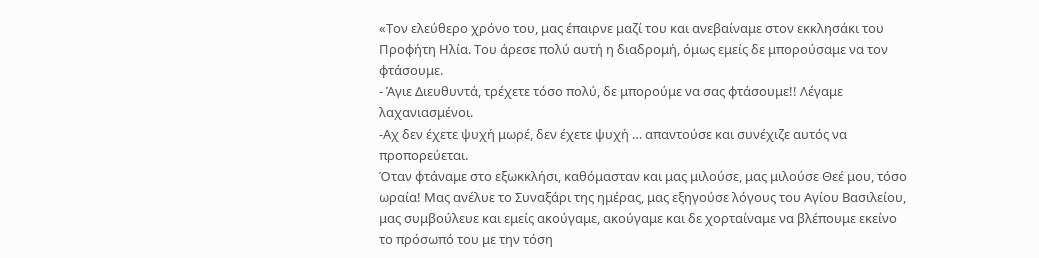«Τον ελεύθερο χρόνο του, μας έπαιρνε μαζί του και ανεβαίναμε στον εκκλησάκι του Προφήτη Ηλία. Του άρεσε πολύ αυτή η διαδρομή, όμως εμείς δε μπορούσαμε να τον φτάσουμε.
- Άγιε Διευθυντά, τρέχετε τόσο πολύ, δε μπορούμε να σας φτάσουμε!! Λέγαμε λαχανιασμένοι.
-Αχ δεν έχετε ψυχή μωρέ, δεν έχετε ψυχή … απαντούσε και συνέχιζε αυτός να προπορεύεται.
Όταν φτάναμε στο εξωκκλήσι, καθόμασταν και μας μιλούσε, μας μιλούσε Θεέ μου, τόσο ωραία! Μας ανέλυε το Συναξάρι της ημέρας, μας εξηγούσε λόγους του Αγίου Βασιλείου, μας συμβούλευε και εμείς ακούγαμε, ακούγαμε και δε χορταίναμε να βλέπουμε εκείνο το πρόσωπό του με την τόση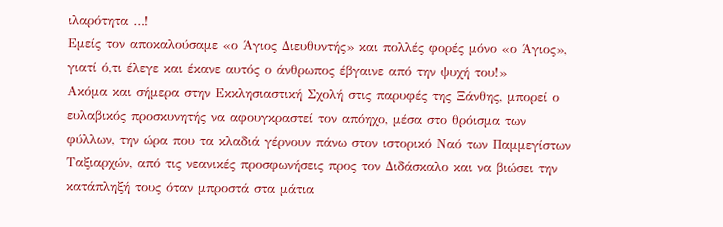ιλαρότητα …!
Εμείς τον αποκαλούσαμε «ο Άγιος Διευθυντής» και πολλές φορές μόνο «ο Άγιος», γιατί ό,τι έλεγε και έκανε αυτός ο άνθρωπος έβγαινε από την ψυχή του!»
Ακόμα και σήμερα στην Εκκλησιαστική Σχολή στις παρυφές της Ξάνθης, μπορεί ο ευλαβικός προσκυνητής να αφουγκραστεί τον απόηχο, μέσα στο θρόισμα των φύλλων, την ώρα που τα κλαδιά γέρνουν πάνω στον ιστορικό Ναό των Παμμεγίστων Ταξιαρχών, από τις νεανικές προσφωνήσεις προς τον Διδάσκαλο και να βιώσει την κατάπληξή τους όταν μπροστά στα μάτια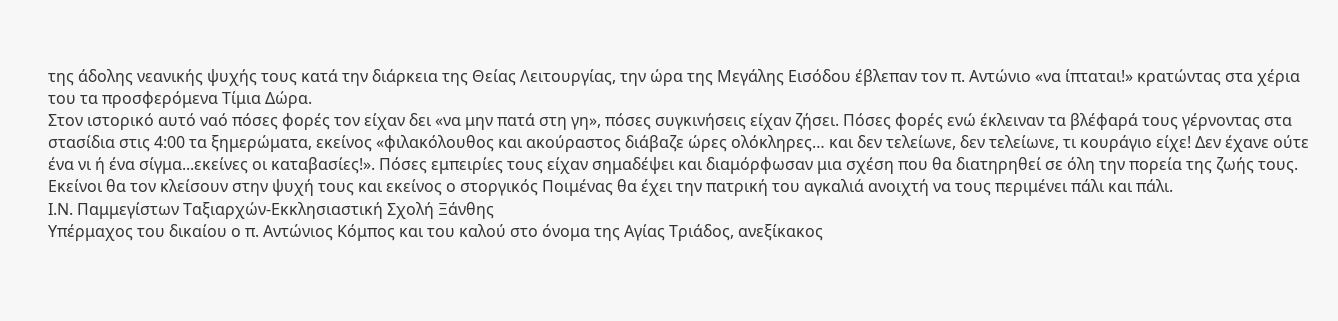της άδολης νεανικής ψυχής τους κατά την διάρκεια της Θείας Λειτουργίας, την ώρα της Μεγάλης Εισόδου έβλεπαν τον π. Αντώνιο «να ίπταται!» κρατώντας στα χέρια του τα προσφερόμενα Τίμια Δώρα.
Στον ιστορικό αυτό ναό πόσες φορές τον είχαν δει «να μην πατά στη γη», πόσες συγκινήσεις είχαν ζήσει. Πόσες φορές ενώ έκλειναν τα βλέφαρά τους γέρνοντας στα στασίδια στις 4:00 τα ξημερώματα, εκείνος «φιλακόλουθος και ακούραστος διάβαζε ώρες ολόκληρες… και δεν τελείωνε, δεν τελείωνε, τι κουράγιο είχε! Δεν έχανε ούτε ένα νι ή ένα σίγμα...εκείνες οι καταβασίες!». Πόσες εμπειρίες τους είχαν σημαδέψει και διαμόρφωσαν μια σχέση που θα διατηρηθεί σε όλη την πορεία της ζωής τους. Εκείνοι θα τον κλείσουν στην ψυχή τους και εκείνος ο στοργικός Ποιμένας θα έχει την πατρική του αγκαλιά ανοιχτή να τους περιμένει πάλι και πάλι.
Ι.Ν. Παμμεγίστων Ταξιαρχών-Εκκλησιαστική Σχολή Ξάνθης
Υπέρμαχος του δικαίου ο π. Αντώνιος Κόμπος και του καλού στο όνομα της Αγίας Τριάδος, ανεξίκακος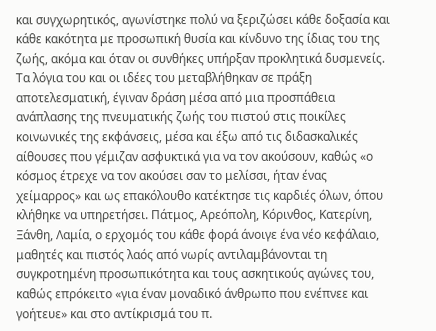και συγχωρητικός, αγωνίστηκε πολύ να ξεριζώσει κάθε δοξασία και κάθε κακότητα με προσωπική θυσία και κίνδυνο της ίδιας του της ζωής, ακόμα και όταν οι συνθήκες υπήρξαν προκλητικά δυσμενείς.
Τα λόγια του και οι ιδέες του μεταβλήθηκαν σε πράξη αποτελεσματική, έγιναν δράση μέσα από μια προσπάθεια ανάπλασης της πνευματικής ζωής του πιστού στις ποικίλες κοινωνικές της εκφάνσεις, μέσα και έξω από τις διδασκαλικές αίθουσες που γέμιζαν ασφυκτικά για να τον ακούσουν, καθώς «ο κόσμος έτρεχε να τον ακούσει σαν το μελίσσι, ήταν ένας χείμαρρος» και ως επακόλουθο κατέκτησε τις καρδιές όλων, όπου κλήθηκε να υπηρετήσει. Πάτμος, Αρεόπολη, Κόρινθος, Κατερίνη, Ξάνθη, Λαμία, ο ερχομός του κάθε φορά άνοιγε ένα νέο κεφάλαιο, μαθητές και πιστός λαός από νωρίς αντιλαμβάνονται τη συγκροτημένη προσωπικότητα και τους ασκητικούς αγώνες του, καθώς επρόκειτο «για έναν μοναδικό άνθρωπο που ενέπνεε και γοήτευε» και στο αντίκρισμά του π.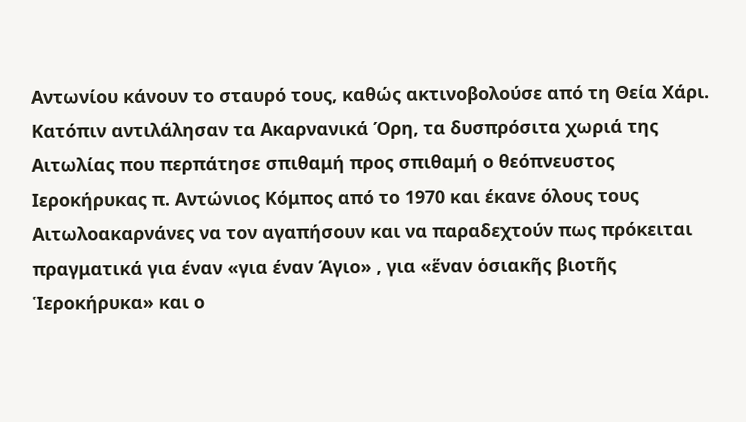Αντωνίου κάνουν το σταυρό τους, καθώς ακτινοβολούσε από τη Θεία Χάρι.
Κατόπιν αντιλάλησαν τα Ακαρνανικά Όρη, τα δυσπρόσιτα χωριά της Αιτωλίας που περπάτησε σπιθαμή προς σπιθαμή ο θεόπνευστος Ιεροκήρυκας π. Αντώνιος Κόμπος από το 1970 και έκανε όλους τους Αιτωλοακαρνάνες να τον αγαπήσουν και να παραδεχτούν πως πρόκειται πραγματικά για έναν «για έναν Άγιο» , για «ἕναν ὁσιακῆς βιοτῆς Ἱεροκήρυκα» και ο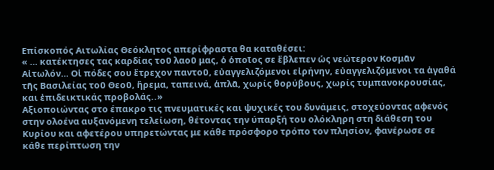Επίσκοπός Αιτωλίας Θεόκλητος απερίφραστα θα καταθέσει:
« … κατέκτησες τας καρδίας τοῦ λαοῦ μας, ὁ ὁποῖος σε ἔβλεπεν ὡς νεώτερον Κοσμᾶν Αἰτωλόν… Οἱ πόδες σου ἔτρεχον παντοῦ, εὐαγγελιζόμενοι εἰρήνην, εὐαγγελιζόμενοι τα ἀγαθά τῆς Βασιλείας τοῦ Θεοῦ, ἥρεμα, ταπεινά, ἁπλᾶ, χωρίς θορύβους, χωρίς τυμπανοκρουσίας, και ἐπιδεικτικάς προβολάς..»
Αξιοποιώντας στο έπακρο τις πνευματικές και ψυχικές του δυνάμεις, στοχεύοντας αφενός στην ολοένα αυξανόμενη τελείωση, θέτοντας την ύπαρξή του ολόκληρη στη διάθεση του Κυρίου και αφετέρου υπηρετώντας με κάθε πρόσφορο τρόπο τον πλησίον, φανέρωσε σε κάθε περίπτωση την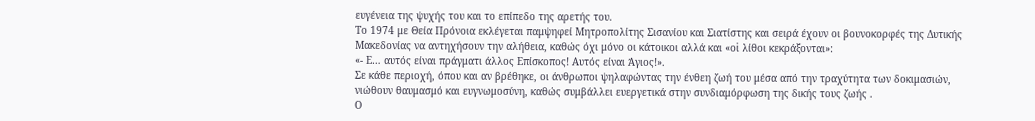ευγένεια της ψυχής του και το επίπεδο της αρετής του.
Το 1974 με Θεία Πρόνοια εκλέγεται παμψηφεί Μητροπολίτης Σισανίου και Σιατίστης και σειρά έχουν οι βουνοκορφές της Δυτικής Μακεδονίας να αντηχήσουν την αλήθεια, καθώς όχι μόνο οι κάτοικοι αλλά και «οἱ λίθοι κεκράξονται»:
«- Ε… αυτός είναι πράγματι άλλος Επίσκοπος! Αυτός είναι Άγιος!».
Σε κάθε περιοχή, όπου και αν βρέθηκε, οι άνθρωποι ψηλαφώντας την ένθεη ζωή του μέσα από την τραχύτητα των δοκιμασιών, νιώθουν θαυμασμό και ευγνωμοσύνη, καθώς συμβάλλει ευεργετικά στην συνδιαμόρφωση της δικής τους ζωής .
Ο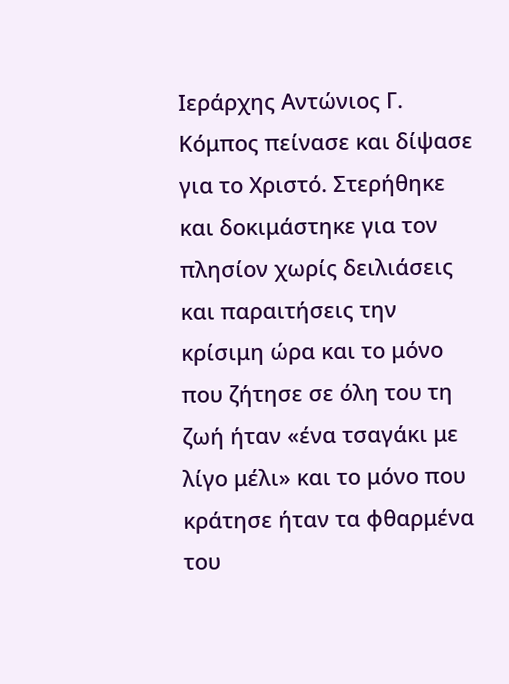Ιεράρχης Αντώνιος Γ. Κόμπος πείνασε και δίψασε για το Χριστό. Στερήθηκε και δοκιμάστηκε για τον πλησίον χωρίς δειλιάσεις και παραιτήσεις την κρίσιμη ώρα και το μόνο που ζήτησε σε όλη του τη ζωή ήταν «ένα τσαγάκι με λίγο μέλι» και το μόνο που κράτησε ήταν τα φθαρμένα του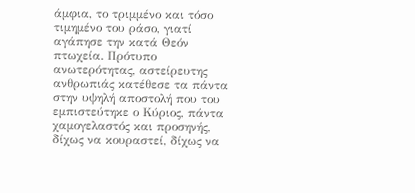άμφια, το τριμμένο και τόσο τιμημένο του ράσο, γιατί αγάπησε την κατά Θεόν πτωχεία. Πρότυπο ανωτερότητας, αστείρευτης ανθρωπιάς κατέθεσε τα πάντα στην υψηλή αποστολή που του εμπιστεύτηκε ο Κύριος, πάντα χαμογελαστός και προσηνής, δίχως να κουραστεί, δίχως να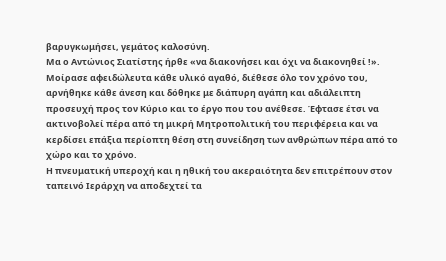βαρυγκωμήσει, γεμάτος καλοσύνη.
Μα ο Αντώνιος Σιατίστης ήρθε «να διακονήσει και όχι να διακονηθεί !».
Μοίρασε αφειδώλευτα κάθε υλικό αγαθό, διέθεσε όλο τον χρόνο του, αρνήθηκε κάθε άνεση και δόθηκε με διάπυρη αγάπη και αδιάλειπτη προσευχή προς τον Κύριο και το έργο που του ανέθεσε. Έφτασε έτσι να ακτινοβολεί πέρα από τη μικρή Μητροπολιτική του περιφέρεια και να κερδίσει επάξια περίοπτη θέση στη συνείδηση των ανθρώπων πέρα από το χώρο και το χρόνο.
Η πνευματική υπεροχή και η ηθική του ακεραιότητα δεν επιτρέπουν στον ταπεινό Ιεράρχη να αποδεχτεί τα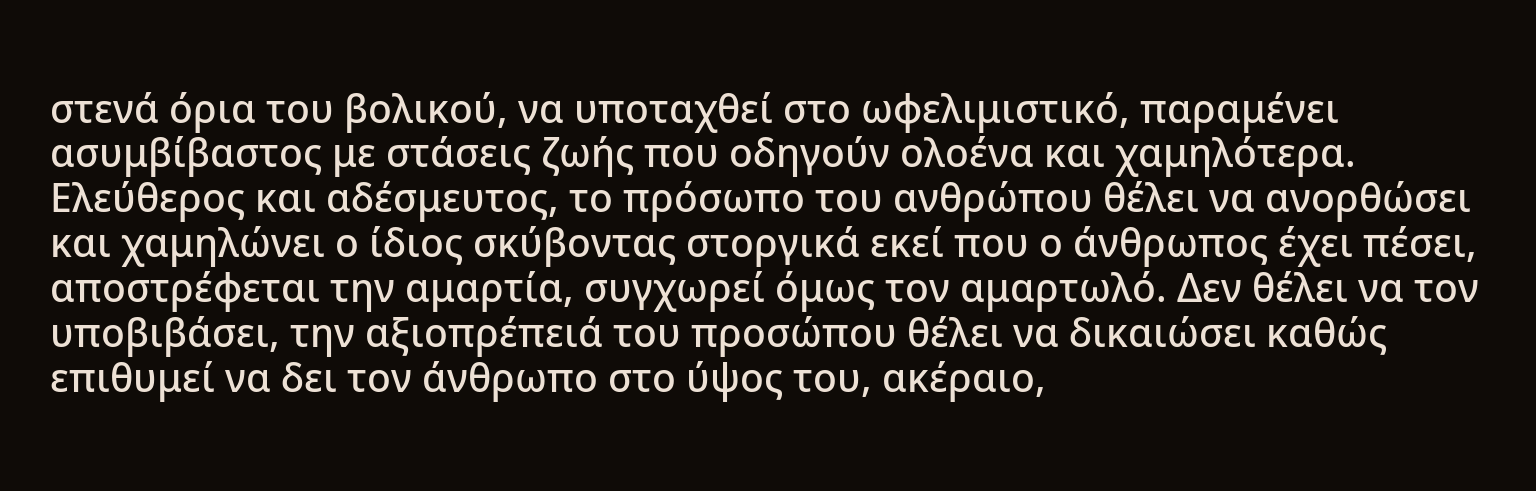στενά όρια του βολικού, να υποταχθεί στο ωφελιμιστικό, παραμένει ασυμβίβαστος με στάσεις ζωής που οδηγούν ολοένα και χαμηλότερα. Ελεύθερος και αδέσμευτος, το πρόσωπο του ανθρώπου θέλει να ανορθώσει και χαμηλώνει ο ίδιος σκύβοντας στοργικά εκεί που ο άνθρωπος έχει πέσει, αποστρέφεται την αμαρτία, συγχωρεί όμως τον αμαρτωλό. Δεν θέλει να τον υποβιβάσει, την αξιοπρέπειά του προσώπου θέλει να δικαιώσει καθώς επιθυμεί να δει τον άνθρωπο στο ύψος του, ακέραιο,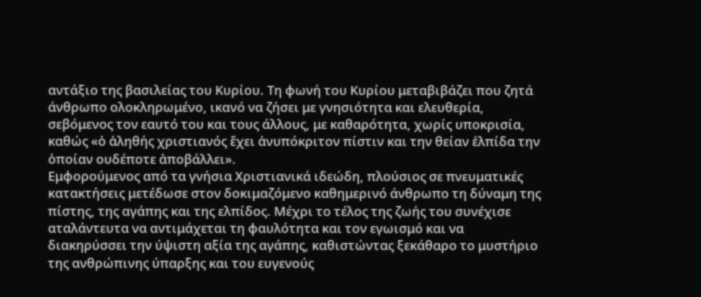αντάξιο της βασιλείας του Κυρίου. Τη φωνή του Κυρίου μεταβιβάζει που ζητά άνθρωπο ολοκληρωμένο, ικανό να ζήσει με γνησιότητα και ελευθερία, σεβόμενος τον εαυτό του και τους άλλους, με καθαρότητα, χωρίς υποκρισία, καθώς «ὁ ἀληθής χριστιανός ἔχει ἀνυπόκριτον πίστιν και την θείαν ἐλπίδα την ὁποίαν ουδέποτε ἀποβάλλει».
Εμφορούμενος από τα γνήσια Χριστιανικά ιδεώδη, πλούσιος σε πνευματικές κατακτήσεις μετέδωσε στον δοκιμαζόμενο καθημερινό άνθρωπο τη δύναμη της πίστης, της αγάπης και της ελπίδος. Μέχρι το τέλος της ζωής του συνέχισε αταλάντευτα να αντιμάχεται τη φαυλότητα και τον εγωισμό και να διακηρύσσει την ύψιστη αξία της αγάπης, καθιστώντας ξεκάθαρο το μυστήριο της ανθρώπινης ύπαρξης και του ευγενούς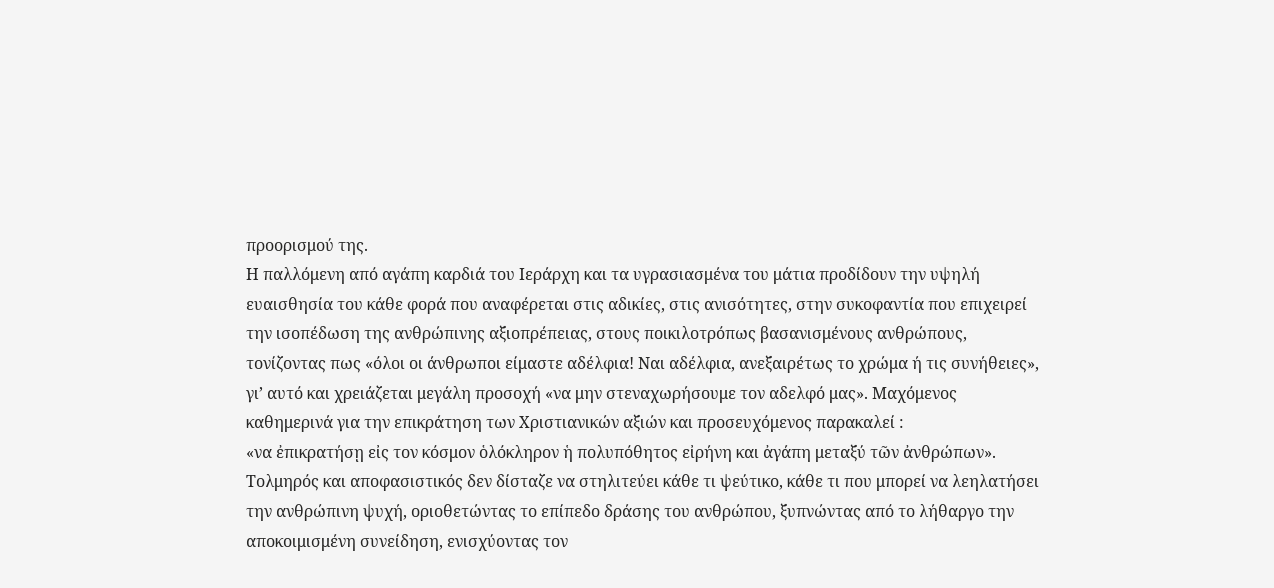προορισμού της.
Η παλλόμενη από αγάπη καρδιά του Ιεράρχη και τα υγρασιασμένα του μάτια προδίδουν την υψηλή ευαισθησία του κάθε φορά που αναφέρεται στις αδικίες, στις ανισότητες, στην συκοφαντία που επιχειρεί την ισοπέδωση της ανθρώπινης αξιοπρέπειας, στους ποικιλοτρόπως βασανισμένους ανθρώπους, τονίζοντας πως «όλοι οι άνθρωποι είμαστε αδέλφια! Ναι αδέλφια, ανεξαιρέτως το χρώμα ή τις συνήθειες», γι’ αυτό και χρειάζεται μεγάλη προσοχή «να μην στεναχωρήσουμε τον αδελφό μας». Μαχόμενος καθημερινά για την επικράτηση των Χριστιανικών αξιών και προσευχόμενος παρακαλεί :
«να ἐπικρατήσῃ εἰς τον κόσμον ὁλόκληρον ἡ πολυπόθητος εἰρήνη και ἀγάπη μεταξύ τῶν ἀνθρώπων».
Τολμηρός και αποφασιστικός δεν δίσταζε να στηλιτεύει κάθε τι ψεύτικο, κάθε τι που μπορεί να λεηλατήσει την ανθρώπινη ψυχή, οριοθετώντας το επίπεδο δράσης του ανθρώπου, ξυπνώντας από το λήθαργο την αποκοιμισμένη συνείδηση, ενισχύοντας τον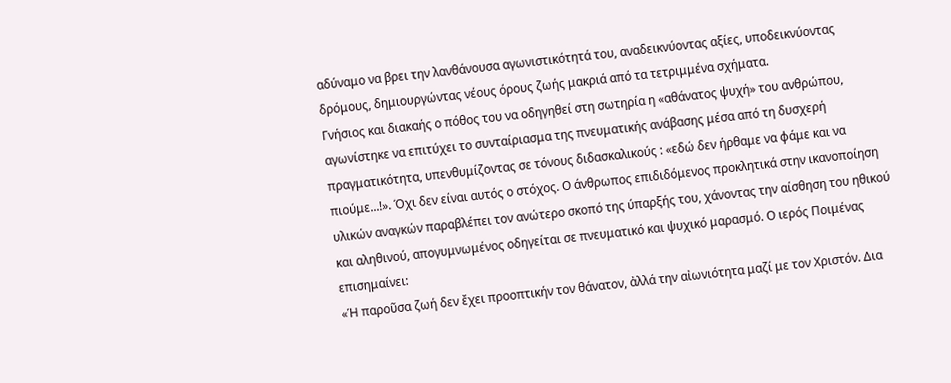αδύναμο να βρει την λανθάνουσα αγωνιστικότητά του, αναδεικνύοντας αξίες, υποδεικνύοντας δρόμους, δημιουργώντας νέους όρους ζωής μακριά από τα τετριμμένα σχήματα.
Γνήσιος και διακαής ο πόθος του να οδηγηθεί στη σωτηρία η «αθάνατος ψυχή» του ανθρώπου, αγωνίστηκε να επιτύχει το συνταίριασμα της πνευματικής ανάβασης μέσα από τη δυσχερή πραγματικότητα, υπενθυμίζοντας σε τόνους διδασκαλικούς : «εδώ δεν ήρθαμε να φάμε και να πιούμε...!». Όχι δεν είναι αυτός ο στόχος. Ο άνθρωπος επιδιδόμενος προκλητικά στην ικανοποίηση υλικών αναγκών παραβλέπει τον ανώτερο σκοπό της ύπαρξής του, χάνοντας την αίσθηση του ηθικού και αληθινού, απογυμνωμένος οδηγείται σε πνευματικό και ψυχικό μαρασμό. Ο ιερός Ποιμένας επισημαίνει:
«Ἡ παροῦσα ζωή δεν ἔχει προοπτικήν τον θάνατον, ἀλλά την αἰωνιότητα μαζί με τον Χριστόν. Δια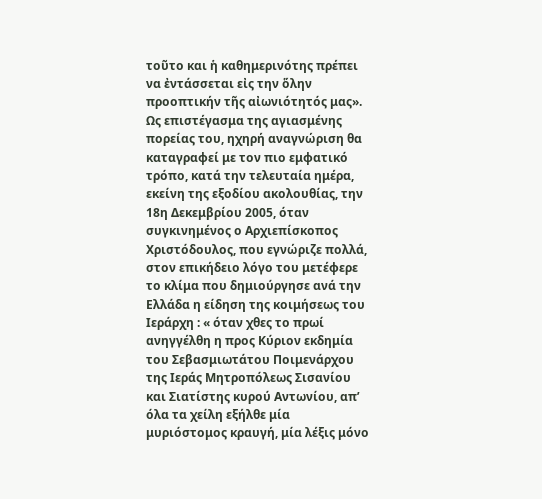τοῦτο και ἡ καθημερινότης πρέπει να ἐντάσσεται εἰς την ὅλην προοπτικήν τῆς αἰωνιότητός μας».
Ως επιστέγασμα της αγιασμένης πορείας του, ηχηρή αναγνώριση θα καταγραφεί με τον πιο εμφατικό τρόπο, κατά την τελευταία ημέρα, εκείνη της εξοδίου ακολουθίας, την 18η Δεκεμβρίου 2005, όταν συγκινημένος ο Αρχιεπίσκοπος Χριστόδουλος, που εγνώριζε πολλά, στον επικήδειο λόγο του μετέφερε το κλίμα που δημιούργησε ανά την Ελλάδα η είδηση της κοιμήσεως του Ιεράρχη : « όταν χθες το πρωί ανηγγέλθη η προς Κύριον εκδημία του Σεβασμιωτάτου Ποιμενάρχου της Ιεράς Μητροπόλεως Σισανίου και Σιατίστης κυρού Αντωνίου, απ’ όλα τα χείλη εξήλθε μία μυριόστομος κραυγή, μία λέξις μόνο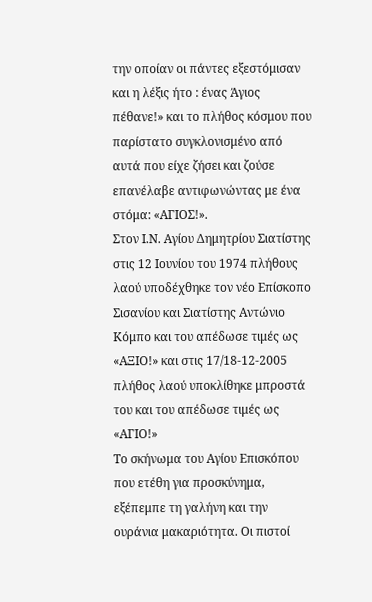την οποίαν οι πάντες εξεστόμισαν και η λέξις ήτο : ένας Άγιος πέθανε!» και το πλήθος κόσμου που παρίστατο συγκλονισμένο από αυτά που είχε ζήσει και ζούσε επανέλαβε αντιφωνώντας με ένα στόμα: «ΑΓΙΟΣ!».
Στον Ι.Ν. Αγίου Δημητρίου Σιατίστης στις 12 Ιουνίου του 1974 πλήθους λαού υποδέχθηκε τον νέο Επίσκοπο Σισανίου και Σιατίστης Αντώνιο Κόμπο και του απέδωσε τιμές ως «ΑΞΙΟ!» και στις 17/18-12-2005 πλήθος λαού υποκλίθηκε μπροστά του και του απέδωσε τιμές ως «ΑΓΙΟ!»
Το σκήνωμα του Αγίου Επισκόπου που ετέθη για προσκύνημα, εξέπεμπε τη γαλήνη και την ουράνια μακαριότητα. Οι πιστοί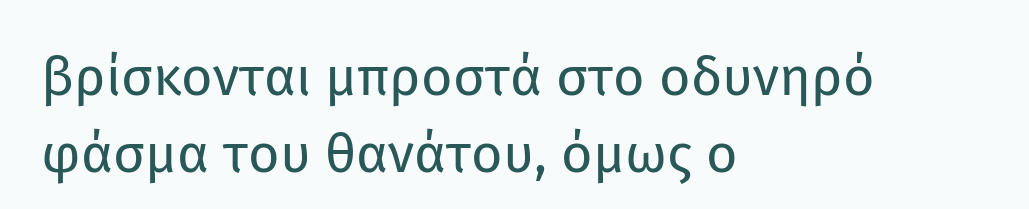βρίσκονται μπροστά στο οδυνηρό φάσμα του θανάτου, όμως ο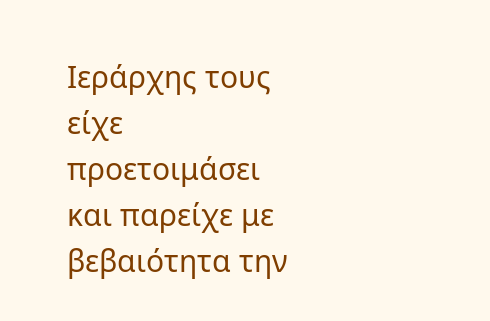Ιεράρχης τους είχε προετοιμάσει και παρείχε με βεβαιότητα την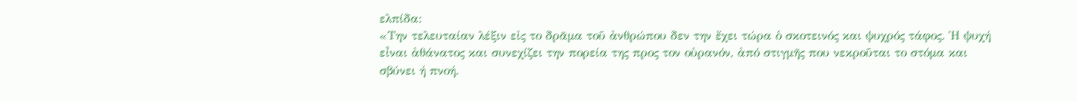ελπίδα:
«Την τελευταίαν λέξιν εἰς το δρᾶμα τοῦ ἀνθρώπου δεν την ἔχει τώρα ὁ σκοτεινός και ψυχρός τάφος. Ἡ ψυχή εἶναι ἀθάνατος και συνεχίζει την πορεία της προς τον οὐρανόν, ἀπό στιγμῆς που νεκροῦται το στόμα και σβύνει ή πνοή.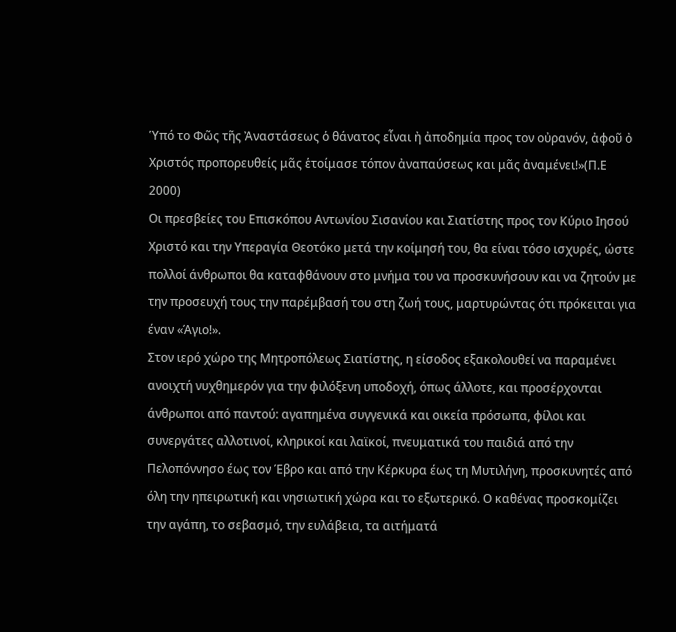Ὑπό το Φῶς τῆς Ἀναστάσεως ὁ θάνατος εἶναι ἠ ἀποδημία προς τον οὐρανόν, ἀφοῦ ὀ Χριστός προπορευθείς μᾶς ἑτοίμασε τόπον ἀναπαύσεως και μᾶς ἀναμένει!»(Π.Ε 2000)
Οι πρεσβείες του Επισκόπου Αντωνίου Σισανίου και Σιατίστης προς τον Κύριο Ιησού Χριστό και την Υπεραγία Θεοτόκο μετά την κοίμησή του, θα είναι τόσο ισχυρές, ώστε πολλοί άνθρωποι θα καταφθάνουν στο μνήμα του να προσκυνήσουν και να ζητούν με την προσευχή τους την παρέμβασή του στη ζωή τους, μαρτυρώντας ότι πρόκειται για έναν «Άγιο!».
Στον ιερό χώρο της Μητροπόλεως Σιατίστης, η είσοδος εξακολουθεί να παραμένει ανοιχτή νυχθημερόν για την φιλόξενη υποδοχή, όπως άλλοτε, και προσέρχονται άνθρωποι από παντού: αγαπημένα συγγενικά και οικεία πρόσωπα, φίλοι και συνεργάτες αλλοτινοί, κληρικοί και λαϊκοί, πνευματικά του παιδιά από την Πελοπόννησο έως τον Έβρο και από την Κέρκυρα έως τη Μυτιλήνη, προσκυνητές από όλη την ηπειρωτική και νησιωτική χώρα και το εξωτερικό. Ο καθένας προσκομίζει την αγάπη, το σεβασμό, την ευλάβεια, τα αιτήματά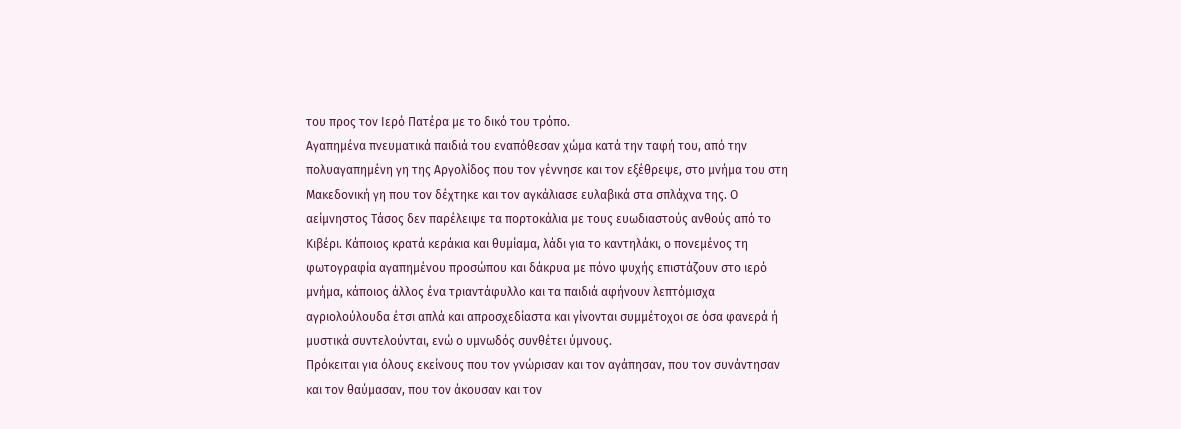του προς τον Ιερό Πατέρα με το δικό του τρόπο.
Αγαπημένα πνευματικά παιδιά του εναπόθεσαν χώμα κατά την ταφή του, από την πολυαγαπημένη γη της Αργολίδος που τον γέννησε και τον εξέθρεψε, στο μνήμα του στη Μακεδονική γη που τον δέχτηκε και τον αγκάλιασε ευλαβικά στα σπλάχνα της. Ο αείμνηστος Τάσος δεν παρέλειψε τα πορτοκάλια με τους ευωδιαστούς ανθούς από το Κιβέρι. Κάποιος κρατά κεράκια και θυμίαμα, λάδι για το καντηλάκι, ο πονεμένος τη φωτογραφία αγαπημένου προσώπου και δάκρυα με πόνο ψυχής επιστάζουν στο ιερό μνήμα, κάποιος άλλος ένα τριαντάφυλλο και τα παιδιά αφήνουν λεπτόμισχα αγριολούλουδα έτσι απλά και απροσχεδίαστα και γίνονται συμμέτοχοι σε όσα φανερά ή μυστικά συντελούνται, ενώ ο υμνωδός συνθέτει ύμνους.
Πρόκειται για όλους εκείνους που τον γνώρισαν και τον αγάπησαν, που τον συνάντησαν και τον θαύμασαν, που τον άκουσαν και τον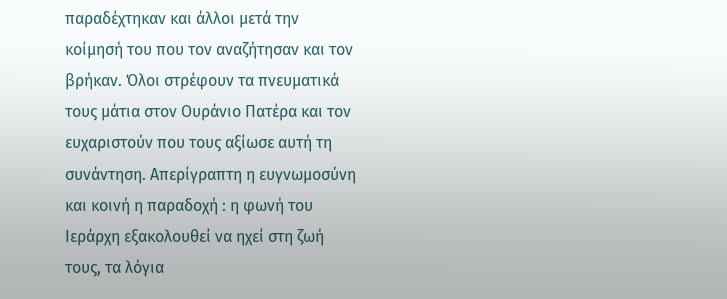παραδέχτηκαν και άλλοι μετά την κοίμησή του που τον αναζήτησαν και τον βρήκαν. Όλοι στρέφουν τα πνευματικά τους μάτια στον Ουράνιο Πατέρα και τον ευχαριστούν που τους αξίωσε αυτή τη συνάντηση. Απερίγραπτη η ευγνωμοσύνη και κοινή η παραδοχή : η φωνή του Ιεράρχη εξακολουθεί να ηχεί στη ζωή τους, τα λόγια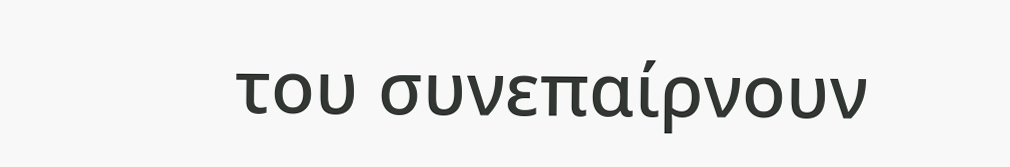του συνεπαίρνουν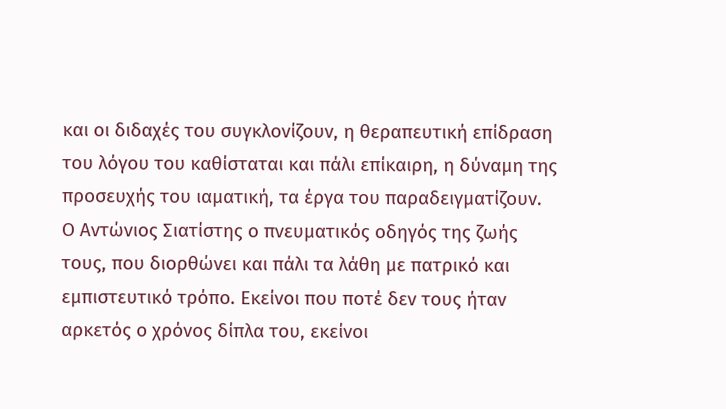και οι διδαχές του συγκλονίζουν, η θεραπευτική επίδραση του λόγου του καθίσταται και πάλι επίκαιρη, η δύναμη της προσευχής του ιαματική, τα έργα του παραδειγματίζουν.
Ο Αντώνιος Σιατίστης ο πνευματικός οδηγός της ζωής τους, που διορθώνει και πάλι τα λάθη με πατρικό και εμπιστευτικό τρόπο. Εκείνοι που ποτέ δεν τους ήταν αρκετός ο χρόνος δίπλα του, εκείνοι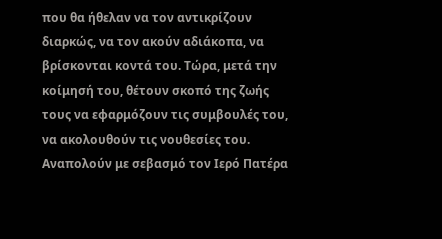που θα ήθελαν να τον αντικρίζουν διαρκώς, να τον ακούν αδιάκοπα, να βρίσκονται κοντά του. Τώρα, μετά την κοίμησή του, θέτουν σκοπό της ζωής τους να εφαρμόζουν τις συμβουλές του, να ακολουθούν τις νουθεσίες του. Αναπολούν με σεβασμό τον Ιερό Πατέρα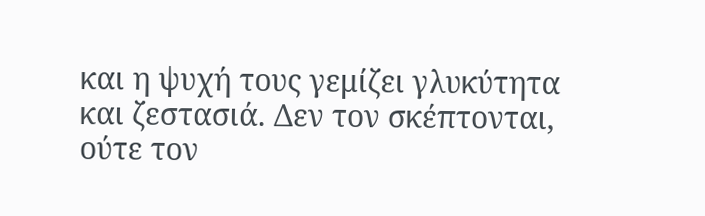και η ψυχή τους γεμίζει γλυκύτητα και ζεστασιά. Δεν τον σκέπτονται, ούτε τον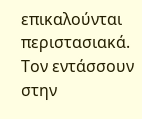επικαλούνται περιστασιακά. Τον εντάσσουν στην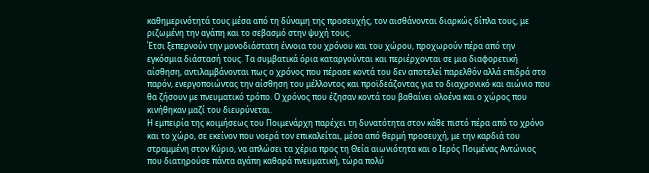καθημερινότητά τους μέσα από τη δύναμη της προσευχής, τον αισθάνονται διαρκώς δίπλα τους, με ριζωμένη την αγάπη και το σεβασμό στην ψυχή τους.
Έτσι ξεπερνούν την μονοδιάστατη έννοια του χρόνου και του χώρου, προχωρούν πέρα από την εγκόσμια διάστασή τους. Τα συμβατικά όρια καταργούνται και περιέρχονται σε μια διαφορετική αίσθηση, αντιλαμβάνονται πως ο χρόνος που πέρασε κοντά του δεν αποτελεί παρελθόν αλλά επιδρά στο παρόν, ενεργοποιώντας την αίσθηση του μέλλοντος και προϊδεάζοντας για το διαχρονικό και αιώνιο που θα ζήσουν με πνευματικό τρόπο. Ο χρόνος που έζησαν κοντά του βαθαίνει ολοένα και ο χώρος που κινήθηκαν μαζί του διευρύνεται.
Η εμπειρία της κοιμήσεως του Ποιμενάρχη παρέχει τη δυνατότητα στον κάθε πιστό πέρα από το χρόνο και το χώρο, σε εκείνον που νοερά τον επικαλείται, μέσα από θερμή προσευχή, με την καρδιά του στραμμένη στον Κύριο, να απλώσει τα χέρια προς τη Θεία αιωνιότητα και ο Ιερός Ποιμένας Αντώνιος που διατηρούσε πάντα αγάπη καθαρά πνευματική, τώρα πολύ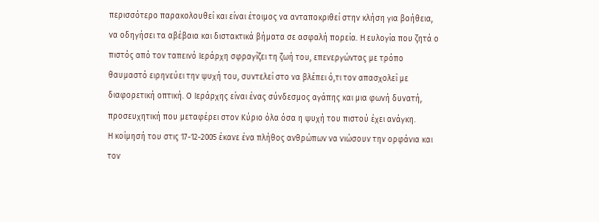περισσότερο παρακολουθεί και είναι έτοιμος να ανταποκριθεί στην κλήση για βοήθεια, να οδηγήσει τα αβέβαια και διστακτικά βήματα σε ασφαλή πορεία. Η ευλογία που ζητά ο πιστός από τον ταπεινό Ιεράρχη σφραγίζει τη ζωή του, επενεργώντας με τρόπο θαυμαστό ειρηνεύει την ψυχή του, συντελεί στο να βλέπει ό,τι τον απασχολεί με διαφορετική οπτική. Ο Ιεράρχης είναι ένας σύνδεσμος αγάπης και μια φωνή δυνατή, προσευχητική που μεταφέρει στον Κύριο όλα όσα η ψυχή του πιστού έχει ανάγκη.
Η κοίμησή του στις 17-12-2005 έκανε ένα πλήθος ανθρώπων να νιώσουν την ορφάνια και τον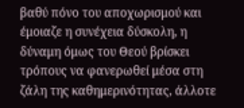βαθύ πόνο του αποχωρισμού και έμοιαζε η συνέχεια δύσκολη, η δύναμη όμως του Θεού βρίσκει τρόπους να φανερωθεί μέσα στη ζάλη της καθημερινότητας, άλλοτε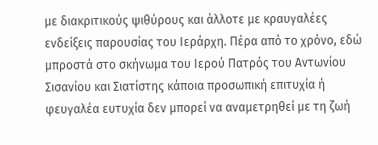με διακριτικούς ψιθύρους και άλλοτε με κραυγαλέες ενδείξεις παρουσίας του Ιεράρχη. Πέρα από το χρόνο, εδώ μπροστά στο σκήνωμα του Ιερού Πατρός του Αντωνίου Σισανίου και Σιατίστης κάποια προσωπική επιτυχία ή φευγαλέα ευτυχία δεν μπορεί να αναμετρηθεί με τη ζωή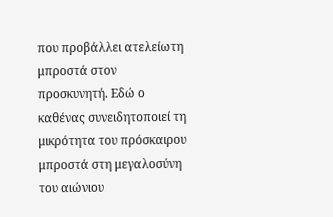που προβάλλει ατελείωτη μπροστά στον προσκυνητή. Εδώ ο καθένας συνειδητοποιεί τη μικρότητα του πρόσκαιρου μπροστά στη μεγαλοσύνη του αιώνιου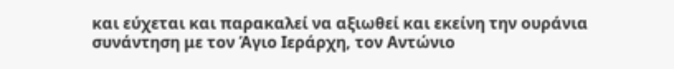και εύχεται και παρακαλεί να αξιωθεί και εκείνη την ουράνια συνάντηση με τον Άγιο Ιεράρχη, τον Αντώνιο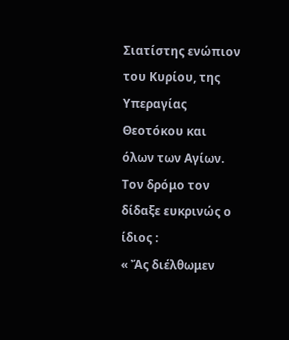Σιατίστης ενώπιον του Κυρίου, της Υπεραγίας Θεοτόκου και όλων των Αγίων. Τον δρόμο τον δίδαξε ευκρινώς ο ίδιος :
« Ἄς διέλθωμεν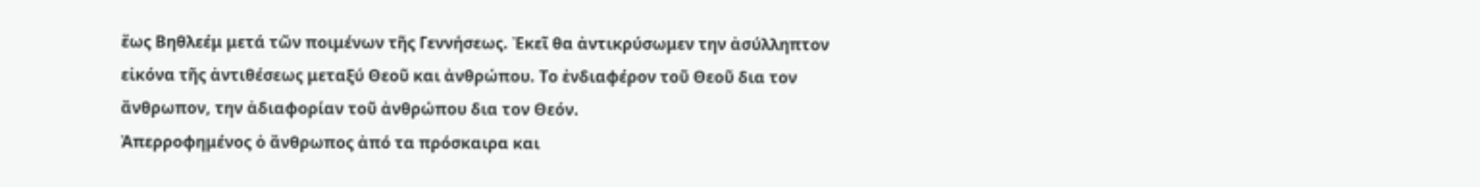ἕως Βηθλεέμ μετά τῶν ποιμένων τῆς Γεννήσεως. Ἐκεῖ θα ἀντικρύσωμεν την ἀσύλληπτον εἰκόνα τῆς ἀντιθέσεως μεταξύ Θεοῦ και ἀνθρώπου. Το ἐνδιαφέρον τοῦ Θεοῦ δια τον ἄνθρωπον, την ἀδιαφορίαν τοῦ ἀνθρώπου δια τον Θεόν.
Ἀπερροφημένος ὁ ἄνθρωπος ἀπό τα πρόσκαιρα και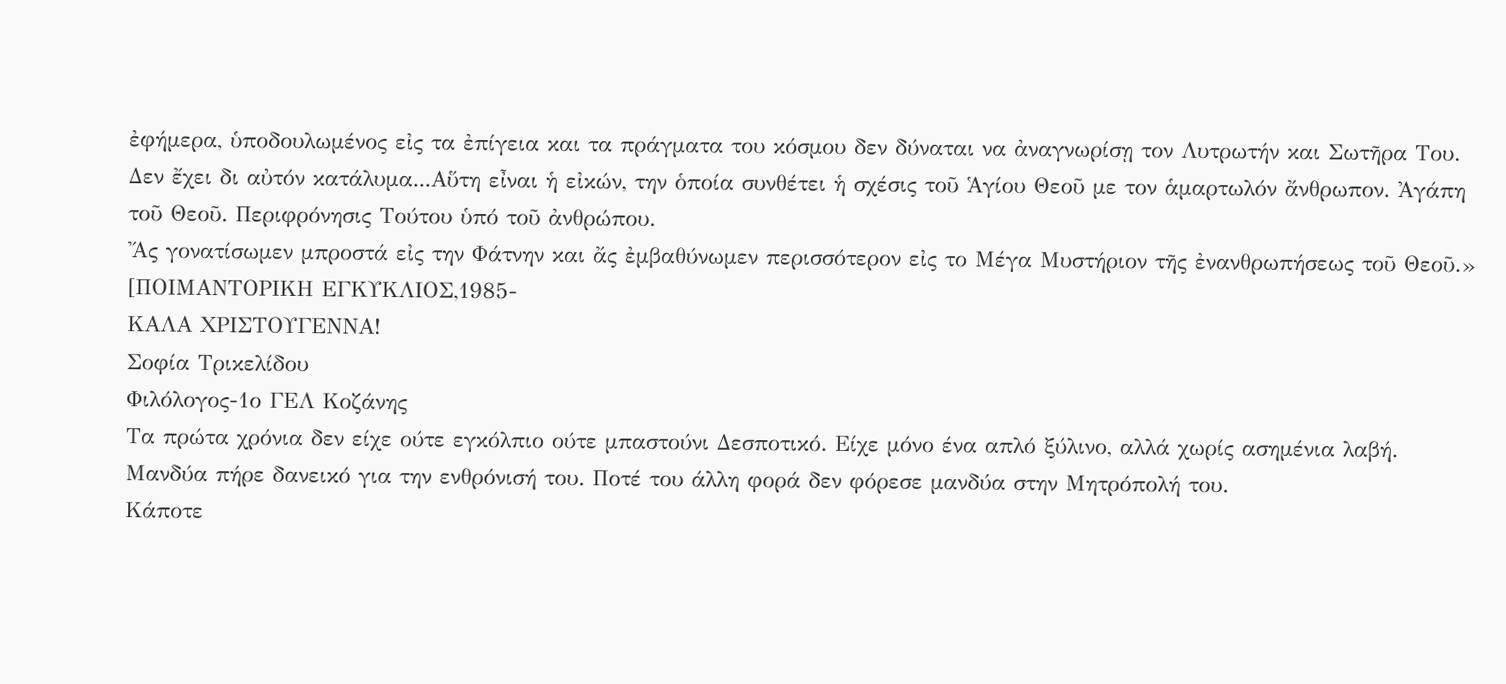ἐφήμερα, ὑποδουλωμένος εἰς τα ἐπίγεια και τα πράγματα του κόσμου δεν δύναται να ἀναγνωρίσῃ τον Λυτρωτήν και Σωτῆρα Του. Δεν ἔχει δι αὐτόν κατάλυμα...Αὕτη εἶναι ἡ εἰκών, την ὁποία συνθέτει ἡ σχέσις τοῦ Ἁγίου Θεοῦ με τον ἁμαρτωλόν ἄνθρωπον. Ἀγάπη τοῦ Θεοῦ. Περιφρόνησις Τούτου ὑπό τοῦ ἀνθρώπου.
Ἄς γονατίσωμεν μπροστά εἰς την Φάτνην και ἄς ἐμβαθύνωμεν περισσότερον εἰς το Μέγα Μυστήριον τῆς ἐνανθρωπήσεως τοῦ Θεοῦ.» [ΠΟΙΜΑΝΤΟΡΙΚΗ ΕΓΚΥΚΛΙΟΣ,1985-
ΚΑΛΑ ΧΡΙΣΤΟΥΓΕΝΝΑ!
Σοφία Τρικελίδου
Φιλόλογος-1ο ΓΕΛ Κοζάνης
Τα πρώτα χρόνια δεν είχε ούτε εγκόλπιο ούτε μπαστούνι Δεσποτικό. Είχε μόνο ένα απλό ξύλινο, αλλά χωρίς ασημένια λαβή. Μανδύα πήρε δανεικό για την ενθρόνισή του. Ποτέ του άλλη φορά δεν φόρεσε μανδύα στην Μητρόπολή του.
Κάποτε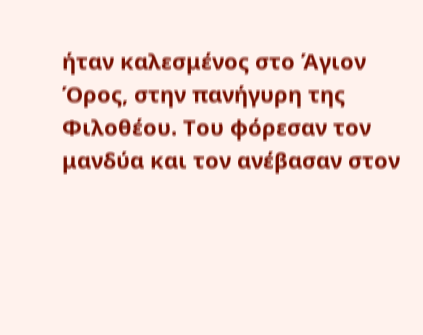ήταν καλεσμένος στο Άγιον Όρος, στην πανήγυρη της Φιλοθέου. Του φόρεσαν τον μανδύα και τον ανέβασαν στον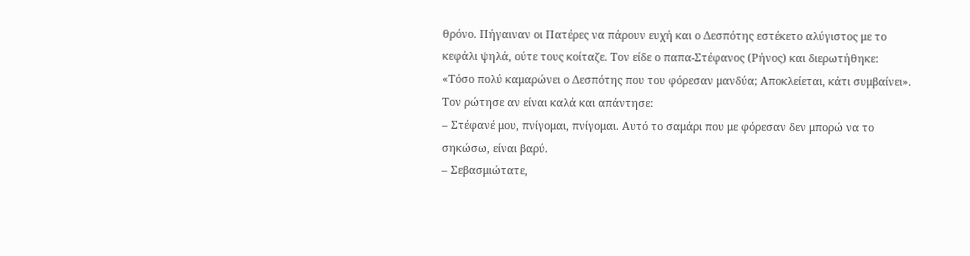θρόνο. Πήγαιναν οι Πατέρες να πάρουν ευχή και ο Δεσπότης εστέκετο αλύγιστος με το κεφάλι ψηλά, ούτε τους κοίταζε. Τον είδε ο παπα-Στέφανος (Ρήνος) και διερωτήθηκε:
«Τόσο πολύ καμαρώνει ο Δεσπότης που του φόρεσαν μανδύα; Αποκλείεται, κάτι συμβαίνει». Τον ρώτησε αν είναι καλά και απάντησε:
– Στέφανέ μου, πνίγομαι, πνίγομαι. Αυτό το σαμάρι που με φόρεσαν δεν μπορώ να το σηκώσω, είναι βαρύ.
– Σεβασμιώτατε,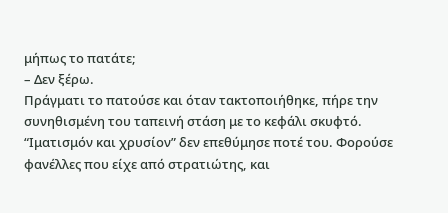μήπως το πατάτε;
– Δεν ξέρω.
Πράγματι το πατούσε και όταν τακτοποιήθηκε, πήρε την συνηθισμένη του ταπεινή στάση με το κεφάλι σκυφτό.
“Ιματισμόν και χρυσίον” δεν επεθύμησε ποτέ του. Φορούσε φανέλλες που είχε από στρατιώτης, και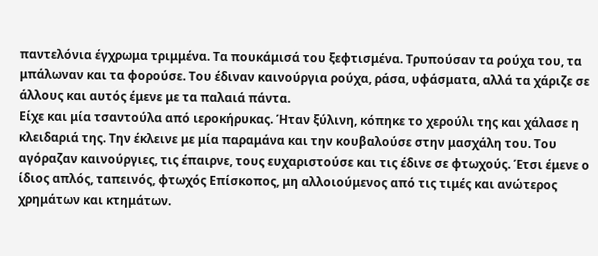παντελόνια έγχρωμα τριμμένα. Τα πουκάμισά του ξεφτισμένα. Τρυπούσαν τα ρούχα του, τα μπάλωναν και τα φορούσε. Του έδιναν καινούργια ρούχα, ράσα, υφάσματα, αλλά τα χάριζε σε άλλους και αυτός έμενε με τα παλαιά πάντα.
Είχε και μία τσαντούλα από ιεροκήρυκας. Ήταν ξύλινη, κόπηκε το χερούλι της και χάλασε η κλειδαριά της. Την έκλεινε με μία παραμάνα και την κουβαλούσε στην μασχάλη του. Του αγόραζαν καινούργιες, τις έπαιρνε, τους ευχαριστούσε και τις έδινε σε φτωχούς. Έτσι έμενε ο ίδιος απλός, ταπεινός, φτωχός Επίσκοπος, μη αλλοιούμενος από τις τιμές και ανώτερος χρημάτων και κτημάτων.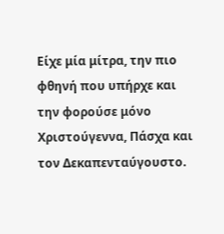Είχε μία μίτρα, την πιο φθηνή που υπήρχε και την φορούσε μόνο Χριστούγεννα, Πάσχα και τον Δεκαπενταύγουστο.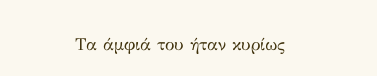Τα άμφιά του ήταν κυρίως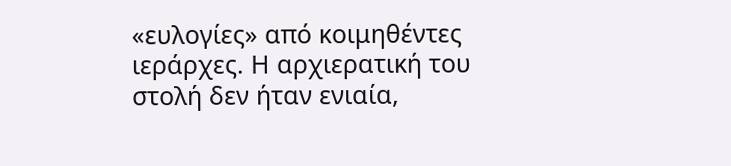«ευλογίες» από κοιμηθέντες ιεράρχες. Η αρχιερατική του στολή δεν ήταν ενιαία,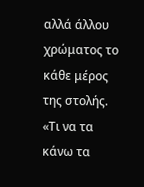αλλά άλλου χρώματος το κάθε μέρος της στολής.
«Τι να τα κάνω τα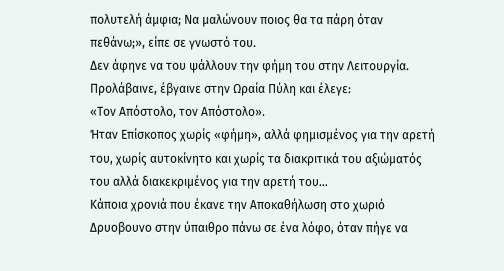πολυτελή άμφια; Να μαλώνουν ποιος θα τα πάρη όταν πεθάνω;», είπε σε γνωστό του.
Δεν άφηνε να του ψάλλουν την φήμη του στην Λειτουργία. Προλάβαινε, έβγαινε στην Ωραία Πύλη και έλεγε:
«Τον Απόστολο, τον Απόστολο».
Ήταν Επίσκοπος χωρίς «φήμη», αλλά φημισμένος για την αρετή του, χωρίς αυτοκίνητο και χωρίς τα διακριτικά του αξιώματός του αλλά διακεκριμένος για την αρετή του…
Κάποια χρονιά που έκανε την Αποκαθήλωση στο χωριό Δρυοβουνο στην ύπαιθρο πάνω σε ένα λόφο, όταν πήγε να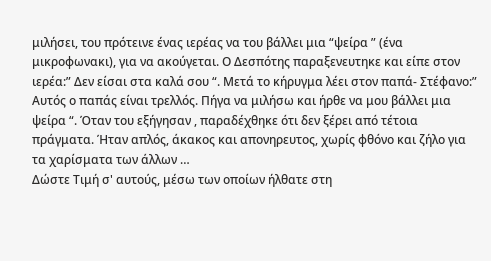μιλήσει, του πρότεινε ένας ιερέας να του βάλλει μια “ψείρα ” (ένα μικροφωνακι), για να ακούγεται. Ο Δεσπότης παραξενευτηκε και είπε στον ιερέα:” Δεν είσαι στα καλά σου “. Μετά το κήρυγμα λέει στον παπά- Στέφανο:” Αυτός ο παπάς είναι τρελλός. Πήγα να μιλήσω και ήρθε να μου βάλλει μια ψείρα “. Όταν του εξήγησαν , παραδέχθηκε ότι δεν ξέρει από τέτοια πράγματα. Ήταν απλός, άκακος και απονηρευτος, χωρίς φθόνο και ζήλο για τα χαρίσματα των άλλων …
Δώστε Τιμή σ' αυτούς, μέσω των οποίων ήλθατε στη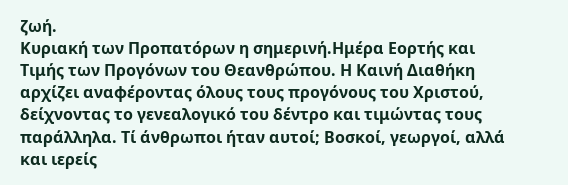ζωή.
Κυριακή των Προπατόρων η σημερινή.Ημέρα Εορτής και Τιμής των Προγόνων του Θεανθρώπου. Η Καινή Διαθήκη αρχίζει αναφέροντας όλους τους προγόνους του Χριστού, δείχνοντας το γενεαλογικό του δέντρο και τιμώντας τους παράλληλα. Τί άνθρωποι ήταν αυτοί; Βοσκοί, γεωργοί, αλλά και ιερείς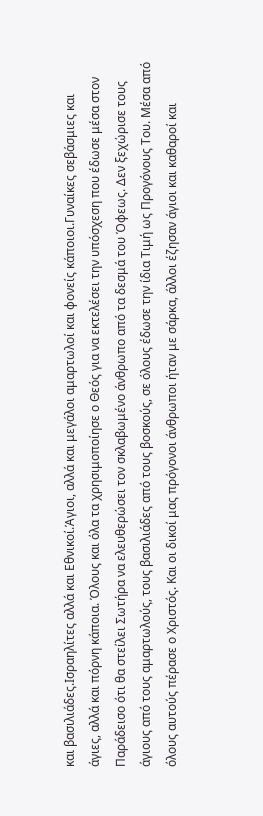και βασιλιάδες.Ισραηλίτες αλλά και Εθνικοί.Άγιοι, αλλά και μεγάλοι αμαρτωλοί και φονείς κάποιοι.Γυναίκες σεβάσμιες και άγιες, αλλά και πόρνη κάποια. Όλους και όλα τα χρησιμοποίησε ο Θεός για να εκτελέσει την υπόσχεση που έδωσε μέσα στον Παράδεισο ότι θα στείλει Σωτήρα να ελευθερώσει τον σκλαβωμένο άνθρωπο από τα δεσμά του Όφεως. Δεν ξεχώρισε τους άγιους από τους αμαρτωλούς, τους βασιλιάδες από τους βοσκούς, σε όλους έδωσε την ίδια Τιμή ως Προγόνους Του. Μέσα από όλους αυτούς πέρασε ο Χριστός. Και οι δικοί μας πρόγονοι άνθρωποι ήταν με σάρκα, άλλοι έζησαν άγιοι και καθαροί και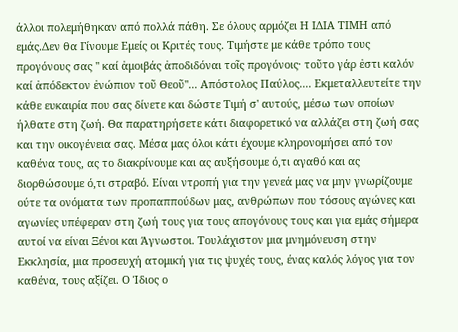άλλοι πολεμήθηκαν από πολλά πάθη. Σε όλους αρμόζει Η ΙΔΙΑ ΤΙΜΗ από εμάς.Δεν θα Γίνουμε Εμείς οι Κριτές τους. Τιμήστε με κάθε τρόπο τους προγόνους σας '' καί ἀμοιβάς ἀποδιδόναι τοῖς προγόνοις· τοῦτο γάρ ἐστι καλόν καί ἀπόδεκτον ἐνώπιον τοῦ Θεοῦ''... Απόστολος Παύλος.... Εκμεταλλευτείτε την κάθε ευκαιρία που σας δίνετε και δώστε Τιμή σ' αυτούς, μέσω των οποίων ήλθατε στη ζωή. Θα παρατηρήσετε κάτι διαφορετικό να αλλάζει στη ζωή σας και την οικογένεια σας. Μέσα μας όλοι κάτι έχουμε κληρονομήσει από τον καθένα τους, ας το διακρίνουμε και ας αυξήσουμε ό,τι αγαθό και ας διορθώσουμε ό,τι στραβό. Είναι ντροπή για την γενεά μας να μην γνωρίζουμε ούτε τα ονόματα των προπαππούδων μας, ανθρώπων που τόσους αγώνες και αγωνίες υπέφεραν στη ζωή τους για τους απογόνους τους και για εμάς σήμερα αυτοί να είναι Ξένοι και Άγνωστοι. Τουλάχιστον μια μνημόνευση στην Εκκλησία, μια προσευχή ατομική για τις ψυχές τους, ένας καλός λόγος για τον καθένα, τους αξίζει. Ο Ίδιος ο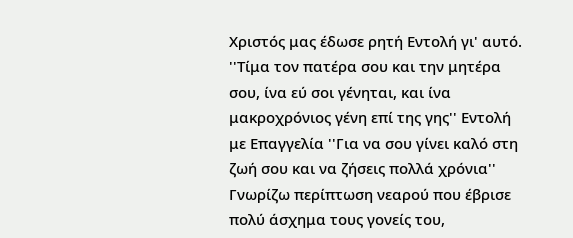Χριστός μας έδωσε ρητή Εντολή γι' αυτό. ''Τίμα τον πατέρα σου και την μητέρα σου, ίνα εύ σοι γένηται, και ίνα μακροχρόνιος γένη επί της γης'' Εντολή με Επαγγελία ''Για να σου γίνει καλό στη ζωή σου και να ζήσεις πολλά χρόνια'' Γνωρίζω περίπτωση νεαρού που έβρισε πολύ άσχημα τους γονείς του,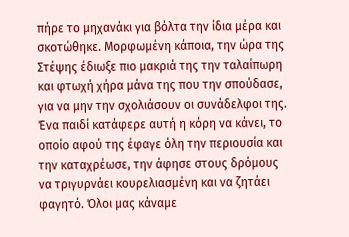πήρε το μηχανάκι για βόλτα την ίδια μέρα και σκοτώθηκε. Μορφωμένη κάποια, την ώρα της Στέψης έδιωξε πιο μακριά της την ταλαίπωρη και φτωχή χήρα μάνα της που την σπούδασε, για να μην την σχολιάσουν οι συνάδελφοι της. Ένα παιδί κατάφερε αυτή η κόρη να κάνει, το οποίο αφού της έφαγε όλη την περιουσία και την καταχρέωσε, την άφησε στους δρόμους να τριγυρνάει κουρελιασμένη και να ζητάει φαγητό. Όλοι μας κάναμε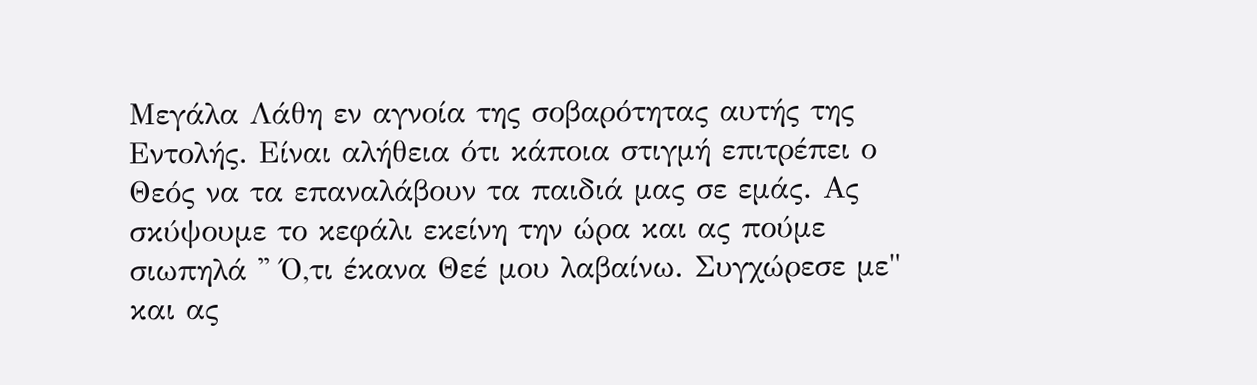Μεγάλα Λάθη εν αγνοία της σοβαρότητας αυτής της Εντολής. Είναι αλήθεια ότι κάποια στιγμή επιτρέπει ο Θεός να τα επαναλάβουν τα παιδιά μας σε εμάς. Ας σκύψουμε το κεφάλι εκείνη την ώρα και ας πούμε σιωπηλά '' Ό,τι έκανα Θεέ μου λαβαίνω. Συγχώρεσε με" και ας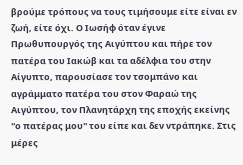βρούμε τρόπους να τους τιμήσουμε είτε είναι εν ζωή, είτε όχι. Ο Ιωσήφ όταν έγινε Πρωθυπουργός της Αιγύπτου και πήρε τον πατέρα του Ιακώβ και τα αδέλφια του στην Αίγυπτο, παρουσίασε τον τσομπάνο και αγράμματο πατέρα του στον Φαραώ της Αιγύπτου, τον Πλανητάρχη της εποχής εκείνης ''ο πατέρας μου'' του είπε και δεν ντράπηκε. Στις μέρες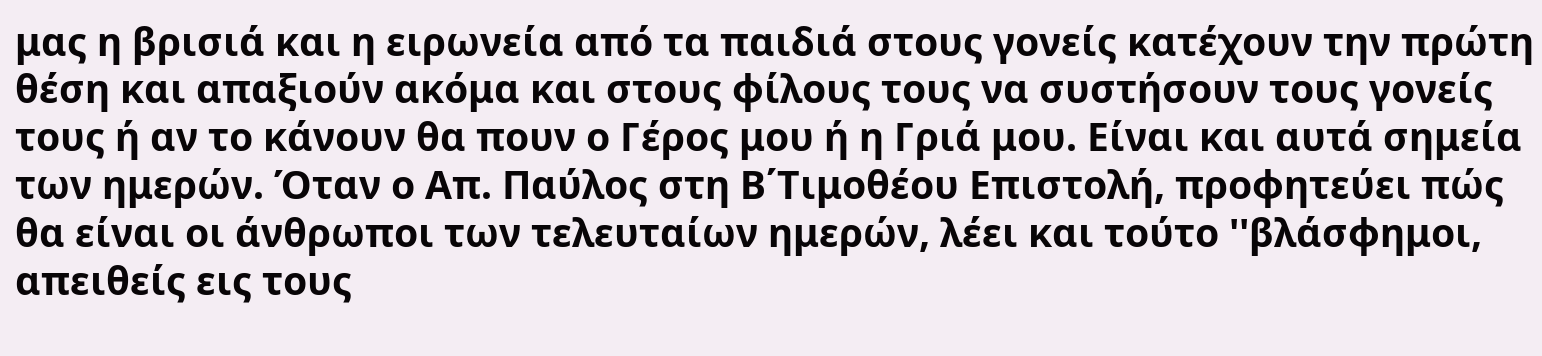μας η βρισιά και η ειρωνεία από τα παιδιά στους γονείς κατέχουν την πρώτη θέση και απαξιούν ακόμα και στους φίλους τους να συστήσουν τους γονείς τους ή αν το κάνουν θα πουν ο Γέρος μου ή η Γριά μου. Είναι και αυτά σημεία των ημερών. Όταν ο Απ. Παύλος στη Β΄Τιμοθέου Επιστολή, προφητεύει πώς θα είναι οι άνθρωποι των τελευταίων ημερών, λέει και τούτο ''βλάσφημοι, απειθείς εις τους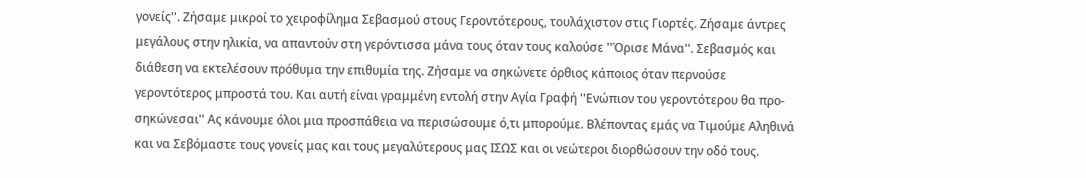γονείς''. Ζήσαμε μικροί το χειροφίλημα Σεβασμού στους Γεροντότερους, τουλάχιστον στις Γιορτές. Ζήσαμε άντρες μεγάλους στην ηλικία, να απαντούν στη γερόντισσα μάνα τους όταν τους καλούσε ''Όρισε Μάνα''. Σεβασμός και διάθεση να εκτελέσουν πρόθυμα την επιθυμία της. Ζήσαμε να σηκώνετε όρθιος κάποιος όταν περνούσε γεροντότερος μπροστά του. Και αυτή είναι γραμμένη εντολή στην Αγία Γραφή ''Ενώπιον του γεροντότερου θα προ-σηκώνεσαι'' Ας κάνουμε όλοι μια προσπάθεια να περισώσουμε ό,τι μπορούμε. Βλέποντας εμάς να Τιμούμε Αληθινά και να Σεβόμαστε τους γονείς μας και τους μεγαλύτερους μας ΙΣΩΣ και οι νεώτεροι διορθώσουν την οδό τους.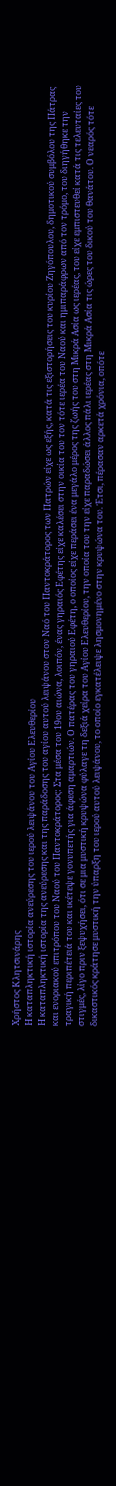Χρήστος Κλητσινάρης
Η καταπληκτική ιστορία ανεύρεσης του ιερού λειψάνου του Αγίου Ελευθερίου
Η καταπληκτική ιστορία της ανεύρεσης και της παράδοσης του αγίου αυτού λειψάνου στον Ναό του Παντοκράτορος των Πατρών είχε ως εξής, κατά τις εξιστορήσεις του κυρίου Ζηγόπουλου, δημοτικού συμβόλου της Πάτρας και ενοριακού επιτρόπου του Ναού του Παντοκράτορος: Στα μέσα του 19ου αιώνα, λοιπόν, ένας γηραιός Εφέτης είχε καλέσει στην οικία του τον τότε ιερέα του Ναού και ημιπαράφρων από τον τρόμο, του διηγήθηκε την τραγική περιπέτειά του και ικέτεψε γονυπετής για άφεση αμαρτιών. Ο πατέρας του γηραιού Εφέτη, ο οποίος είχε περάσει ένα μεγάλο μέρος της ζωής του στη Μικρά Ασία ως ιερέας, του είχε εμπιστευθεί κατά τις τελευταίες του στιγμές, λίγο πριν ξεψυχήσει, ότι σε μια μυστική κρυψώνα φύλαγε τη δεξιά χείρα του Αγίου Ελευθερίου, την οποία του την είχε παραδώσει άλλος πάλι ιερέας στη Μικρά Ασία τις ώρες του δικού του θανάτου. Ο νεαρός τότε δικαστικός κράτησε μυστική την ύπαρξη του ιερού αυτού λειψάνου, το οποίο εγκατέλειψε λησμονημένο στην κρυψώνα του. Έτσι, πέρασαν αρκετά χρόνια, οπότε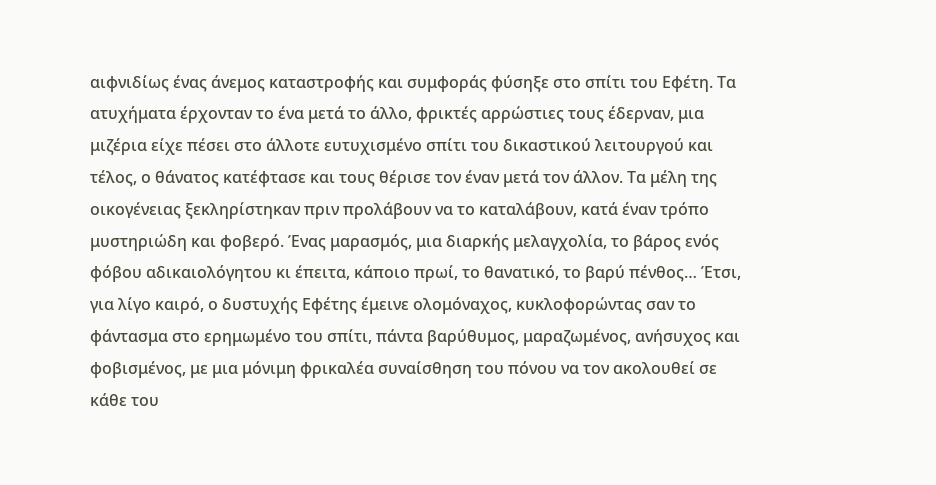αιφνιδίως ένας άνεμος καταστροφής και συμφοράς φύσηξε στο σπίτι του Εφέτη. Τα ατυχήματα έρχονταν το ένα μετά το άλλο, φρικτές αρρώστιες τους έδερναν, μια μιζέρια είχε πέσει στο άλλοτε ευτυχισμένο σπίτι του δικαστικού λειτουργού και τέλος, ο θάνατος κατέφτασε και τους θέρισε τον έναν μετά τον άλλον. Τα μέλη της οικογένειας ξεκληρίστηκαν πριν προλάβουν να το καταλάβουν, κατά έναν τρόπο μυστηριώδη και φοβερό. Ένας μαρασμός, μια διαρκής μελαγχολία, το βάρος ενός φόβου αδικαιολόγητου κι έπειτα, κάποιο πρωί, το θανατικό, το βαρύ πένθος… Έτσι, για λίγο καιρό, ο δυστυχής Εφέτης έμεινε ολομόναχος, κυκλοφορώντας σαν το φάντασμα στο ερημωμένο του σπίτι, πάντα βαρύθυμος, μαραζωμένος, ανήσυχος και φοβισμένος, με μια μόνιμη φρικαλέα συναίσθηση του πόνου να τον ακολουθεί σε κάθε του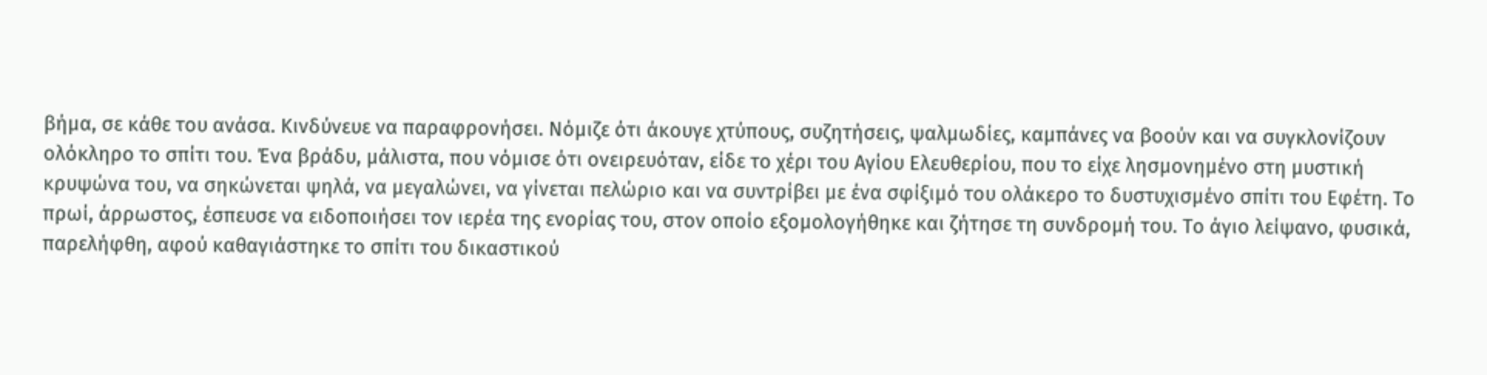βήμα, σε κάθε του ανάσα. Κινδύνευε να παραφρονήσει. Νόμιζε ότι άκουγε χτύπους, συζητήσεις, ψαλμωδίες, καμπάνες να βοούν και να συγκλονίζουν ολόκληρο το σπίτι του. Ένα βράδυ, μάλιστα, που νόμισε ότι ονειρευόταν, είδε το χέρι του Αγίου Ελευθερίου, που το είχε λησμονημένο στη μυστική κρυψώνα του, να σηκώνεται ψηλά, να μεγαλώνει, να γίνεται πελώριο και να συντρίβει με ένα σφίξιμό του ολάκερο το δυστυχισμένο σπίτι του Εφέτη. Το πρωί, άρρωστος, έσπευσε να ειδοποιήσει τον ιερέα της ενορίας του, στον οποίο εξομολογήθηκε και ζήτησε τη συνδρομή του. Το άγιο λείψανο, φυσικά, παρελήφθη, αφού καθαγιάστηκε το σπίτι του δικαστικού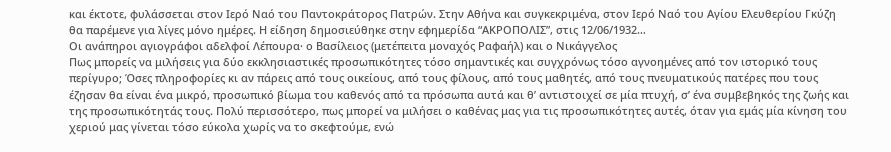και έκτοτε, φυλάσσεται στον Ιερό Ναό του Παντοκράτορος Πατρών. Στην Αθήνα και συγκεκριμένα, στον Ιερό Ναό του Αγίου Ελευθερίου Γκύζη θα παρέμενε για λίγες μόνο ημέρες. Η είδηση δημοσιεύθηκε στην εφημερίδα “ΑΚΡΟΠΟΛΙΣ”, στις 12/06/1932…
Οι ανάπηροι αγιογράφοι αδελφοί Λέπουρα· ο Βασίλειος (μετέπειτα μοναχός Ραφαήλ) και ο Νικάγγελος
Πως μπορείς να μιλήσεις για δύο εκκλησιαστικές προσωπικότητες τόσο σημαντικές και συγχρόνως τόσο αγνοημένες από τον ιστορικό τους περίγυρο; Όσες πληροφορίες κι αν πάρεις από τους οικείους, από τους φίλους, από τους μαθητές, από τους πνευματικούς πατέρες που τους έζησαν θα είναι ένα μικρό, προσωπικό βίωμα του καθενός από τα πρόσωπα αυτά και θ’ αντιστοιχεί σε μία πτυχή, σ’ ένα συμβεβηκός της ζωής και της προσωπικότητάς τους. Πολύ περισσότερο, πως μπορεί να μιλήσει ο καθένας μας για τις προσωπικότητες αυτές, όταν για εμάς μία κίνηση του χεριού μας γίνεται τόσο εύκολα χωρίς να το σκεφτούμε, ενώ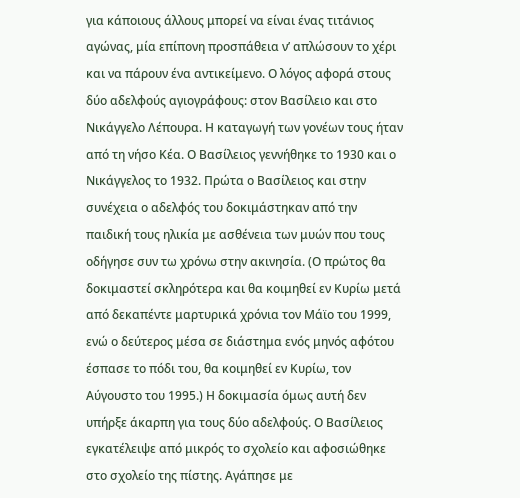για κάποιους άλλους μπορεί να είναι ένας τιτάνιος αγώνας, μία επίπονη προσπάθεια ν’ απλώσουν το χέρι και να πάρουν ένα αντικείμενο. Ο λόγος αφορά στους δύο αδελφούς αγιογράφους: στον Βασίλειο και στο Νικάγγελο Λέπουρα. Η καταγωγή των γονέων τους ήταν από τη νήσο Κέα. Ο Βασίλειος γεννήθηκε το 1930 και ο Νικάγγελος το 1932. Πρώτα ο Βασίλειος και στην συνέχεια ο αδελφός του δοκιμάστηκαν από την παιδική τους ηλικία με ασθένεια των μυών που τους οδήγησε συν τω χρόνω στην ακινησία. (Ο πρώτος θα δοκιμαστεί σκληρότερα και θα κοιμηθεί εν Κυρίω μετά από δεκαπέντε μαρτυρικά χρόνια τον Μάϊο του 1999, ενώ ο δεύτερος μέσα σε διάστημα ενός μηνός αφότου έσπασε το πόδι του, θα κοιμηθεί εν Κυρίω, τον Αύγουστο του 1995.) Η δοκιμασία όμως αυτή δεν υπήρξε άκαρπη για τους δύο αδελφούς. Ο Βασίλειος εγκατέλειψε από μικρός το σχολείο και αφοσιώθηκε στο σχολείο της πίστης. Αγάπησε με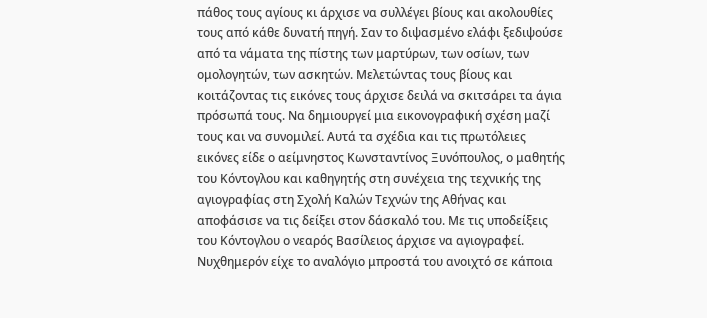πάθος τους αγίους κι άρχισε να συλλέγει βίους και ακολουθίες τους από κάθε δυνατή πηγή. Σαν το διψασμένο ελάφι ξεδιψούσε από τα νάματα της πίστης των μαρτύρων, των οσίων, των ομολογητών, των ασκητών. Μελετώντας τους βίους και κοιτάζοντας τις εικόνες τους άρχισε δειλά να σκιτσάρει τα άγια πρόσωπά τους. Να δημιουργεί μια εικονογραφική σχέση μαζί τους και να συνομιλεί. Αυτά τα σχέδια και τις πρωτόλειες εικόνες είδε ο αείμνηστος Κωνσταντίνος Ξυνόπουλος, ο μαθητής του Κόντογλου και καθηγητής στη συνέχεια της τεχνικής της αγιογραφίας στη Σχολή Καλών Τεχνών της Αθήνας και αποφάσισε να τις δείξει στον δάσκαλό του. Με τις υποδείξεις του Κόντογλου ο νεαρός Βασίλειος άρχισε να αγιογραφεί. Νυχθημερόν είχε το αναλόγιο μπροστά του ανοιχτό σε κάποια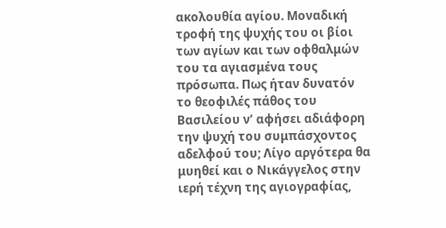ακολουθία αγίου. Μοναδική τροφή της ψυχής του οι βίοι των αγίων και των οφθαλμών του τα αγιασμένα τους πρόσωπα. Πως ήταν δυνατόν το θεοφιλές πάθος του Βασιλείου ν’ αφήσει αδιάφορη την ψυχή του συμπάσχοντος αδελφού του; Λίγο αργότερα θα μυηθεί και ο Νικάγγελος στην ιερή τέχνη της αγιογραφίας,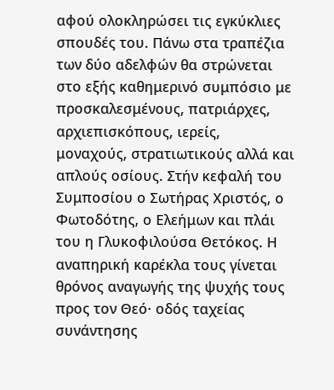αφού ολοκληρώσει τις εγκύκλιες σπουδές του. Πάνω στα τραπέζια των δύο αδελφών θα στρώνεται στο εξής καθημερινό συμπόσιο με προσκαλεσμένους, πατριάρχες, αρχιεπισκόπους, ιερείς, μοναχούς, στρατιωτικούς αλλά και απλούς οσίους. Στήν κεφαλή του Συμποσίου ο Σωτήρας Χριστός, ο Φωτοδότης, ο Ελεήμων και πλάι του η Γλυκοφιλούσα Θετόκος. Η αναπηρική καρέκλα τους γίνεται θρόνος αναγωγής της ψυχής τους προς τον Θεό· οδός ταχείας συνάντησης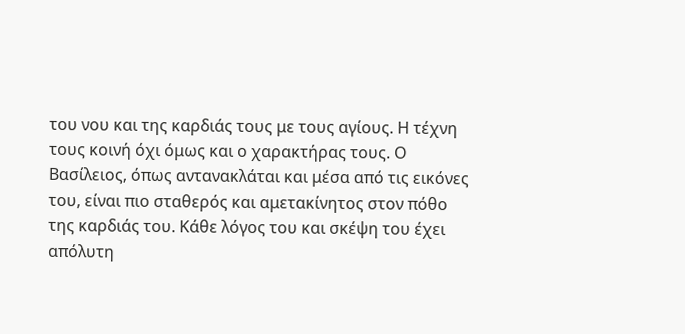του νου και της καρδιάς τους με τους αγίους. Η τέχνη τους κοινή όχι όμως και ο χαρακτήρας τους. Ο Βασίλειος, όπως αντανακλάται και μέσα από τις εικόνες του, είναι πιο σταθερός και αμετακίνητος στον πόθο της καρδιάς του. Κάθε λόγος του και σκέψη του έχει απόλυτη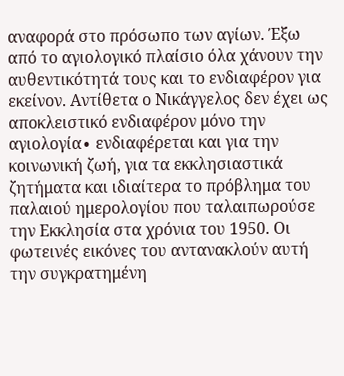αναφορά στο πρόσωπο των αγίων. Έξω από το αγιολογικό πλαίσιο όλα χάνουν την αυθεντικότητά τους και το ενδιαφέρον για εκείνον. Αντίθετα ο Νικάγγελος δεν έχει ως αποκλειστικό ενδιαφέρον μόνο την αγιολογία∙ ενδιαφέρεται και για την κοινωνική ζωή, για τα εκκλησιαστικά ζητήματα και ιδιαίτερα το πρόβλημα του παλαιού ημερολογίου που ταλαιπωρούσε την Εκκλησία στα χρόνια του 1950. Oι φωτεινές εικόνες του αντανακλούν αυτή την συγκρατημένη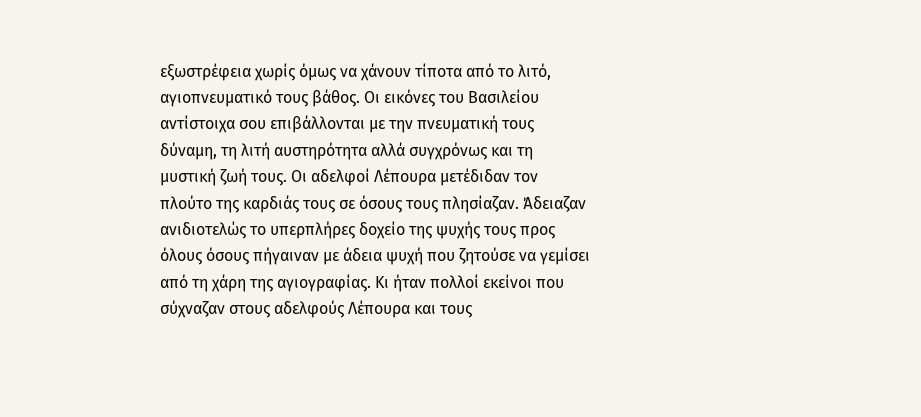εξωστρέφεια χωρίς όμως να χάνουν τίποτα από το λιτό, αγιοπνευματικό τους βάθος. Oι εικόνες του Βασιλείου αντίστοιχα σου επιβάλλονται με την πνευματική τους δύναμη, τη λιτή αυστηρότητα αλλά συγχρόνως και τη μυστική ζωή τους. Oι αδελφοί Λέπουρα μετέδιδαν τον πλούτο της καρδιάς τους σε όσους τους πλησίαζαν. Άδειαζαν ανιδιοτελώς το υπερπλήρες δοχείο της ψυχής τους προς όλους όσους πήγαιναν με άδεια ψυχή που ζητούσε να γεμίσει από τη χάρη της αγιογραφίας. Κι ήταν πολλοί εκείνοι που σύχναζαν στους αδελφούς Λέπουρα και τους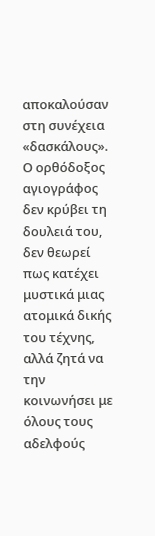αποκαλούσαν στη συνέχεια «δασκάλους». Ο ορθόδοξος αγιογράφος δεν κρύβει τη δουλειά του, δεν θεωρεί πως κατέχει μυστικά μιας ατομικά δικής του τέχνης, αλλά ζητά να την κοινωνήσει με όλους τους αδελφούς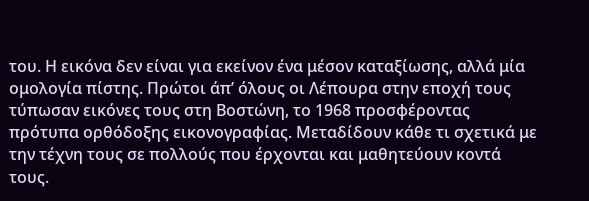του. Η εικόνα δεν είναι για εκείνον ένα μέσον καταξίωσης, αλλά μία ομολογία πίστης. Πρώτοι άπ’ όλους oι Λέπουρα στην εποχή τους τύπωσαν εικόνες τους στη Βοστώνη, το 1968 προσφέροντας πρότυπα ορθόδοξης εικονογραφίας. Μεταδίδουν κάθε τι σχετικά με την τέχνη τους σε πολλούς που έρχονται και μαθητεύουν κοντά τους.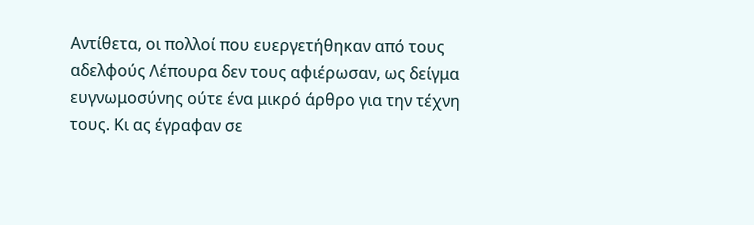Αντίθετα, oι πολλοί που ευεργετήθηκαν από τους αδελφούς Λέπουρα δεν τους αφιέρωσαν, ως δείγμα ευγνωμοσύνης ούτε ένα μικρό άρθρο για την τέχνη τους. Κι ας έγραφαν σε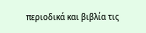περιοδικά και βιβλία τις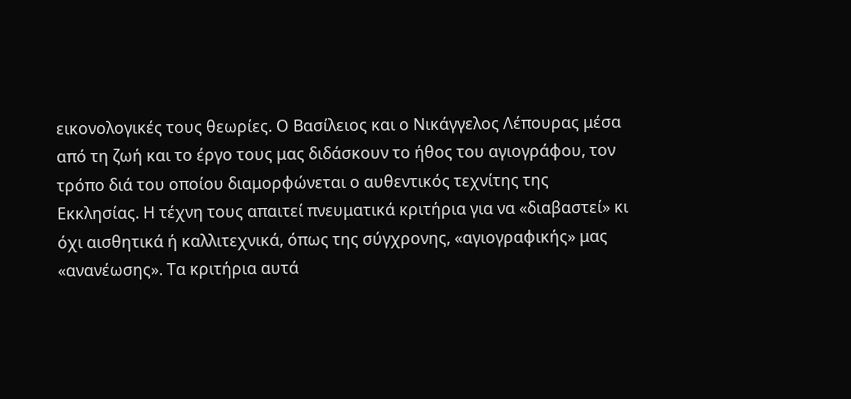εικονολογικές τους θεωρίες. Ο Βασίλειος και ο Νικάγγελος Λέπουρας μέσα από τη ζωή και το έργο τους μας διδάσκουν το ήθος του αγιογράφου, τον τρόπο διά του οποίου διαμορφώνεται ο αυθεντικός τεχνίτης της Εκκλησίας. Η τέχνη τους απαιτεί πνευματικά κριτήρια για να «διαβαστεί» κι όχι αισθητικά ή καλλιτεχνικά, όπως της σύγχρονης, «αγιογραφικής» μας «ανανέωσης». Τα κριτήρια αυτά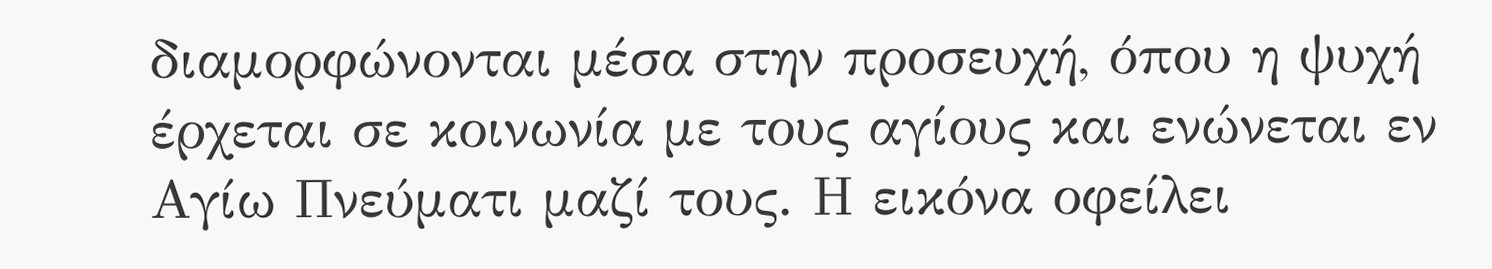διαμορφώνονται μέσα στην προσευχή, όπου η ψυχή έρχεται σε κοινωνία με τους αγίους και ενώνεται εν Αγίω Πνεύματι μαζί τους. Η εικόνα οφείλει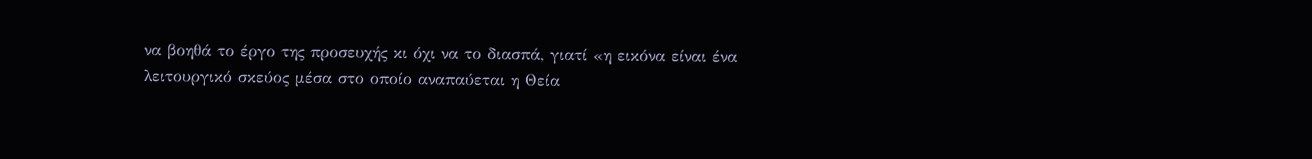να βοηθά το έργο της προσευχής κι όχι να το διασπά, γιατί «η εικόνα είναι ένα λειτουργικό σκεύος μέσα στο οποίο αναπαύεται η Θεία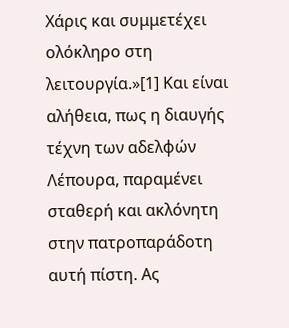Χάρις και συμμετέχει ολόκληρο στη λειτουργία.»[1] Και είναι αλήθεια, πως η διαυγής τέχνη των αδελφών Λέπουρα, παραμένει σταθερή και ακλόνητη στην πατροπαράδοτη αυτή πίστη. Ας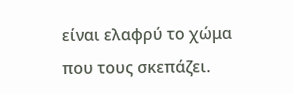είναι ελαφρύ το χώμα που τους σκεπάζει.